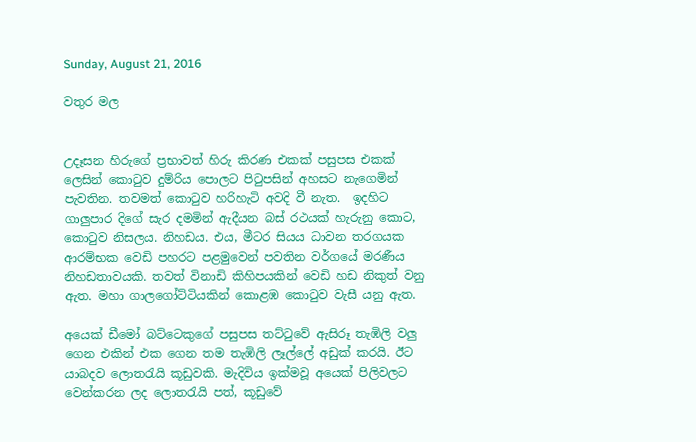Sunday, August 21, 2016

වතුර මල


උදෑසන හිරුගේ ප්‍රභාවත් හිරු කිරණ එකක් පසුපස එකක් ලෙසින් කොටුව දුම්රිය පොලට පිටුපසින් අහසට නැගෙමින් පැවතින. තවමත් කොටුව හරිහැටි අවදි වී නැත.  ඉදහිට ගාලුපාර දිගේ සැර දමමින් ඇදීයන බස් රථයක් හැරුනු කොට, කොටුව නිසලය. නිහඩය. එය, මීටර සියය ධාවන තරගයක ආරම්භක වෙඩි පහරට පළමුවෙන් පවතින වර්ගයේ මරණීය නිහඩතාවයකි. තවත් විනාඩි කිහිපයකින් වෙඩි හඩ නිකුත් වනු ඇත. මහා ගාලගෝට්ටියකින් කොළඹ කොටුව වැසී යනු ඇත.

අයෙක් ඩීමෝ බට්ටෙකුගේ පසුපස තට්ටුවේ ඇසිරූ තැඹිලි වලු ගෙන එකින් එක ගෙන තම තැඹිලි ලෑල්ලේ අඩුක් කරයි. ඊට යාබදව ලොතරැයි කූඩුවකි. මැදිවිය ඉක්මවූ අයෙක් පිලිවලට වෙන්කරන ලද ලොතරැයි පත්, කූඩුවේ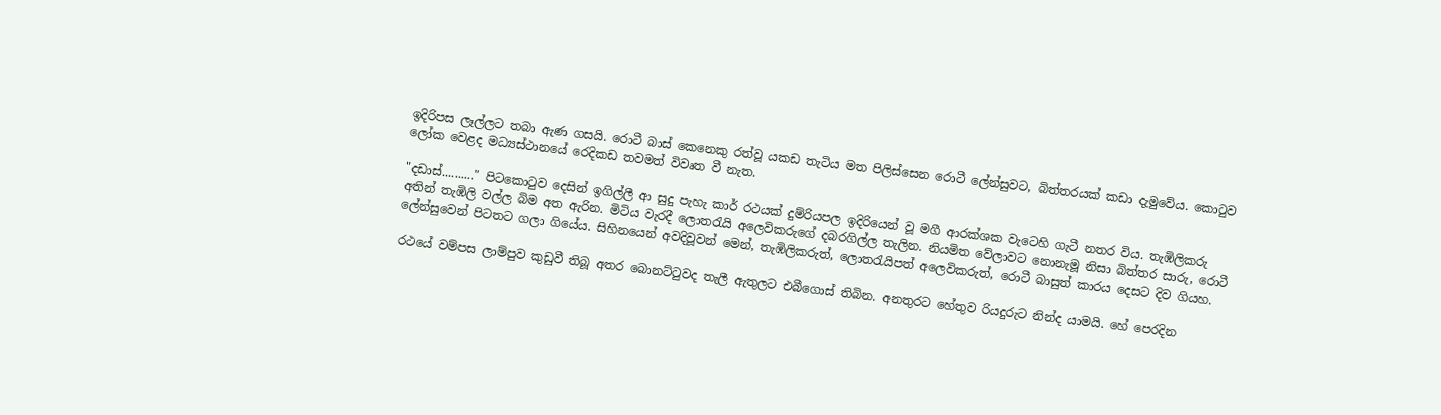ඉදිරිපස ලෑල්ලට තබා ඇණ ගසයි. රොටී බාස් කෙනෙකු රත්වූ යකඩ තැටිය මත පිලිස්සෙන රොටී ලේන්සුවට, බිත්තරයක් කඩා දැමුවේය. කොටුව ලෝක වෙළද මධ්‍යස්ථානයේ රෙදිකඩ තවමත් විවෘත වී නැත.

"දඩාස්.........." පිටකොටුව දෙසින් ඉගිල්ලී ආ සුදු පැහැ කාර් රථයක් දුම්රියපල ඉදිරියෙන් වූ මගී ආරක්ශක වැටෙහි ගැටී නතර විය. තැඹිලිකරු අතින් තැඹිලි වල්ල බිම අත ඇරින. මිටිය වැරදී ලොතරැයි අලෙවිකරුගේ දබරගිල්ල තැලින. නියමිත වේලාවට නොනැමූ නිසා බිත්තර සාරු, රොටී ලේන්සුවෙන් පිටතට ගලා ගියේය. සිහිනයෙන් අවදිවූවන් මෙන්, තැඹිලිකරුත්, ලොතරැයිපත් අලෙවිකරුත්, රොටී බාසුත් කාරය දෙසට දිව ගියහ.

රථයේ වම්පස ලාම්පුව කුඩුවී තිබූ අතර බොනට්ටුවද තැලී ඇතුලට එබීගොස් තිබින. අනතුරට හේතුව රියදුරුට නින්ද යාමයි. හේ පෙරදින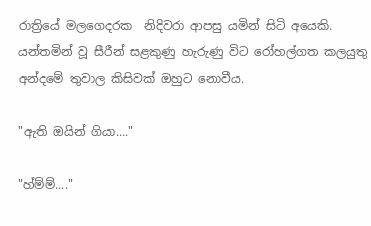රාත්‍රියේ මලගෙදරක  නිදිවරා ආපසු යමින් සිටි අයෙකි. යන්තමින් වූ සීරීන් සළකුණු හැරුණු විට රෝහල්ගත කලයුතු අන්දමේ තුවාල කිසිවක් ඔහුට නොවීය.

"ඇති ඔයින් ගියා...."

"හ්ම්ම්...."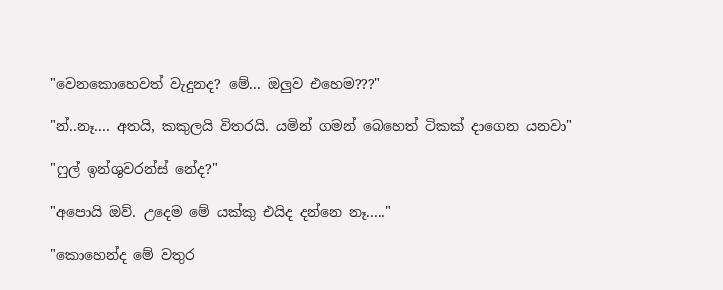"වෙනකොහෙවත් වැදුනද? මේ... ඔලුව එහෙම???"

"න්..නෑ.... අතයි, කකුලයි විතරයි. යමින් ගමන් බෙහෙත් ටිකක් දාගෙන යනවා"

"ෆුල් ඉන්ශුවරන්ස් නේද?"

"අපොයි ඔව්. උදෙම මේ යක්කු එයිද දන්නෙ නෑ....."

"කොහෙන්ද මේ වතුර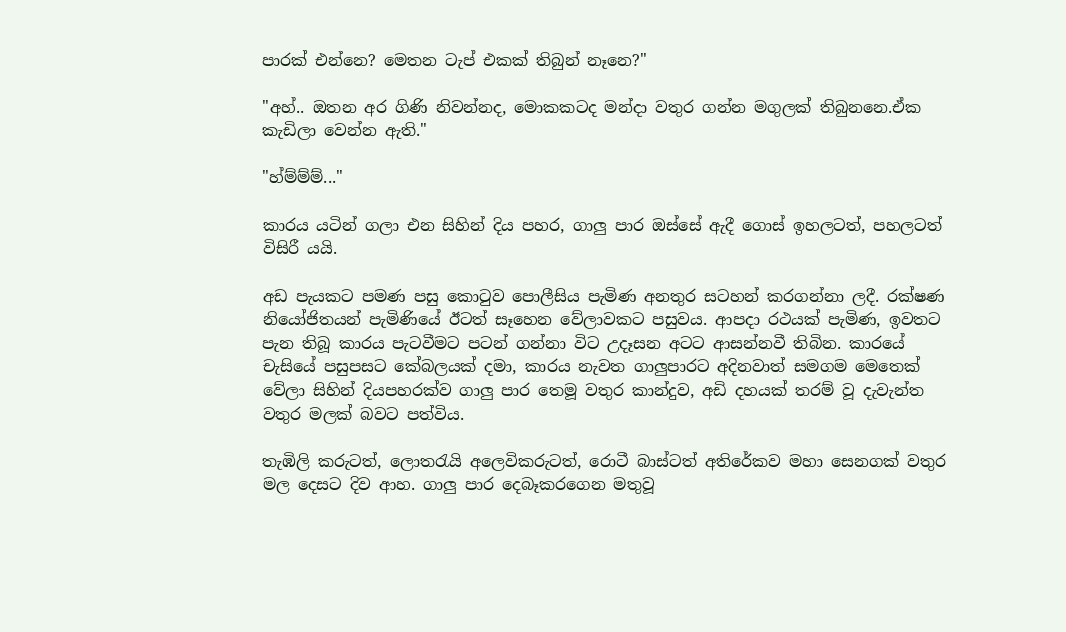පාරක් එන්නෙ? මෙතන ටැප් එකක් තිබුන් නෑනෙ?"

"අහ්.. ඔතන අර ගිණි නිවන්නද, මොකකටද මන්දා වතුර ගන්න මගුලක් තිබුනනෙ.ඒක කැඩිලා වෙන්න ඇති."

"හ්ම්ම්ම්..."

කාරය යටින් ගලා එන සිහින් දිය පහර, ගාලු පාර ඔස්සේ ඇදී ගොස් ඉහලටත්, පහලටත් විසිරී යයි.

අඩ පැයකට පමණ පසු කොටුව පොලීසිය පැමිණ අනතුර සටහන් කරගන්නා ලදී. රක්ෂණ නියෝජිතයන් පැමිණියේ ඊටත් සෑහෙන වේලාවකට පසුවය. ආපදා රථයක් පැමිණ, ඉවතට පැන තිබූ කාරය පැටවීමට පටන් ගන්නා විට උදෑසන අටට ආසන්නවී තිබින. කාරයේ චැසියේ පසුපසට කේබලයක් දමා, කාරය නැවත ගාලුපාරට අදිනවාත් සමගම මෙතෙක් වේලා සිහින් දියපහරක්ව ගාලු පාර තෙමූ වතුර කාන්දුව, අඩි දහයක් තරම් වූ දැවැන්ත වතුර මලක් බවට පත්විය.

තැඹිලි කරුටත්, ලොතරැයි අලෙවිකරුටත්, රොටී බාස්ටත් අතිරේකව මහා සෙනගක් වතුර මල දෙසට දිව ආහ. ගාලු පාර දෙබෑකරගෙන මතුවූ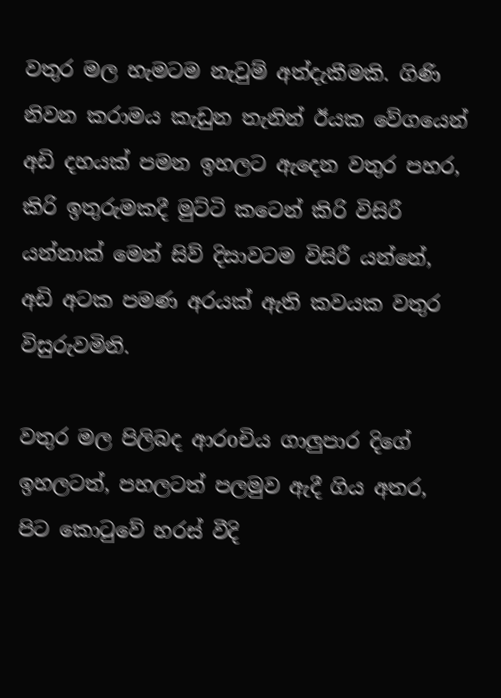වතුර මල හැමටම නැවුම් අත්දැකීමකි. ගිණි නිවන කරාමය කැඩුන තැනින් ඊයක වේගයෙන් අඩි දහයක් පමන ඉහලට ඇදෙන වතුර පහර, කිරි ඉතුරුමකදී මුට්ටි කටෙන් කිරි විසිරී යන්නාක් මෙන් සිව් දිසාවටම විසිරී යන්නේ, අඩි අටක පමණ අරයක් ඇති කවයක වතුර විසුරුවමිනි.

වතුර මල පිලිබද ආරoචිය ගාලුපාර දිගේ ඉහලටත්, පහලටත් පලමුව ඇදී ගිය අතර, පිට කොටුවේ හරස් වීදි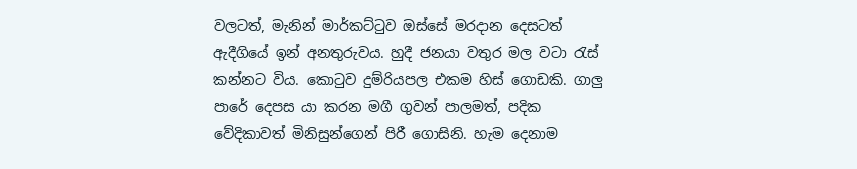වලටත්, මැනින් මාර්කට්ටුව ඔස්සේ මරදාන දෙසටත් ඇදීගියේ ඉන් අනතුරුවය. හුදී ජනයා වතුර මල වටා රැස් කන්නට විය. කොටුව දුම්රියපල එකම හිස් ගොඩකි. ගාලු පාරේ දෙපස යා කරන මගී ගුවන් පාලමත්, පදික වේදිකාවත් මිනිසුන්ගෙන් පිරී ගොසිනි. හැම දෙනාම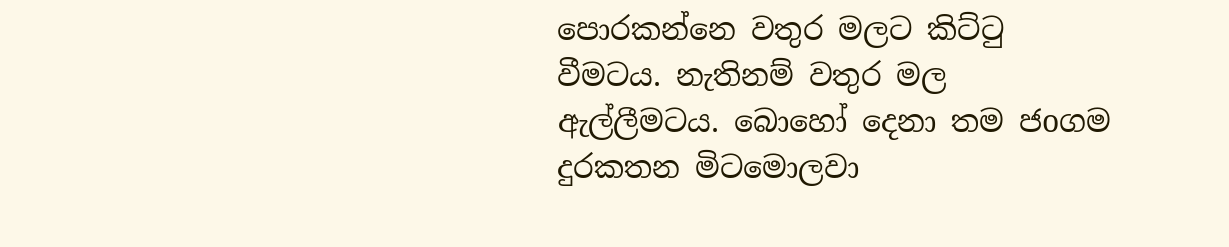පොරකන්නෙ වතුර මලට කිට්ටු වීමටය. නැතිනම් වතුර මල ඇල්ලීමටය. බොහෝ දෙනා තම ජoගම දුරකතන මිටමොලවා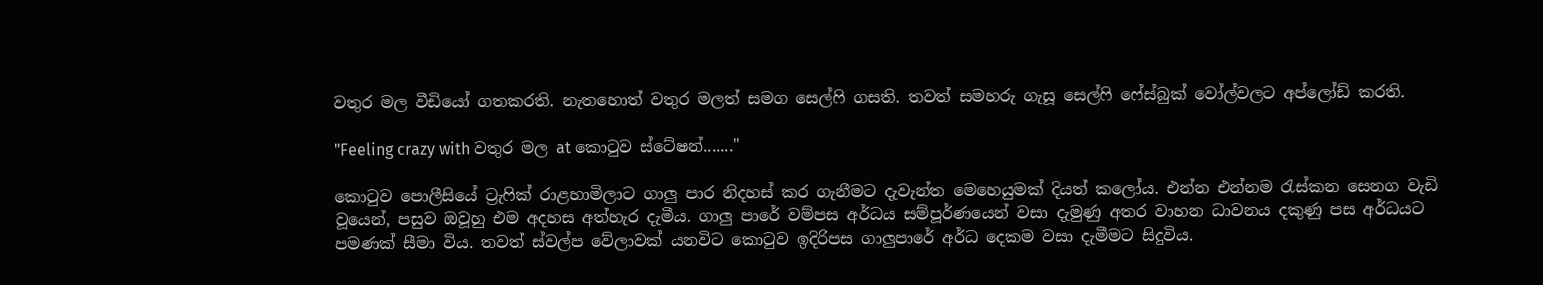වතුර මල වීඩියෝ ගතකරති. නැතහොත් වතුර මලත් සමග සෙල්ෆි ගසති. තවත් සමහරු ගැසූ සෙල්ෆි ෆේස්බුක් වෝල්වලට අප්ලෝඩ් කරති.

"Feeling crazy with වතුර මල at කොටුව ස්ටේෂන්......."

කොටුව පොලීසියේ ට්‍රැෆික් රාළහාමිලාට ගාලු පාර නිදහස් කර ගැනීමට දැවැන්ත මෙහෙයුමක් දියත් කලෝය. එන්න එන්නම රැස්කන සෙනග වැඩි වූයෙන්, පසුව ඔවූහු එම අදහස අත්හැර දැමීය. ගාලු පාරේ වම්පස අර්ධය සම්පූර්ණයෙන් වසා දැමුණු අතර වාහන ධාවනය දකුණු පස අර්ධයට පමණක් සීමා විය. තවත් ස්වල්ප වේලාවක් යනවිට කොටුව ඉදිරිපස ගාලුපාරේ අර්ධ දෙකම වසා දැමීමට සිදුවිය.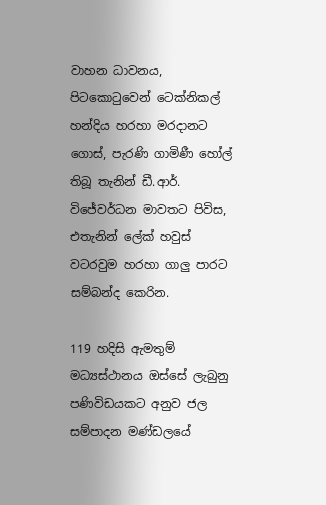වාහන ධාවනය, පිටකොටුවෙන් ටෙක්නිකල් හන්දිය හරහා මරදානට ගොස්, පැරණි ගාමිණී හෝල් තිබූ තැනින් ඩී.ආර්. විජේවර්ධන මාවතට පිවිස, එතැනින් ලේක් හවුස් වටරවුම හරහා ගාලු පාරට සම්බන්ද කෙරින.

119 හදිසි ඇමතුම් මධ්‍යස්ථානය ඔස්සේ ලැබුනු පණිවිඩයකට අනුව ජල සම්පාදන මණ්ඩලයේ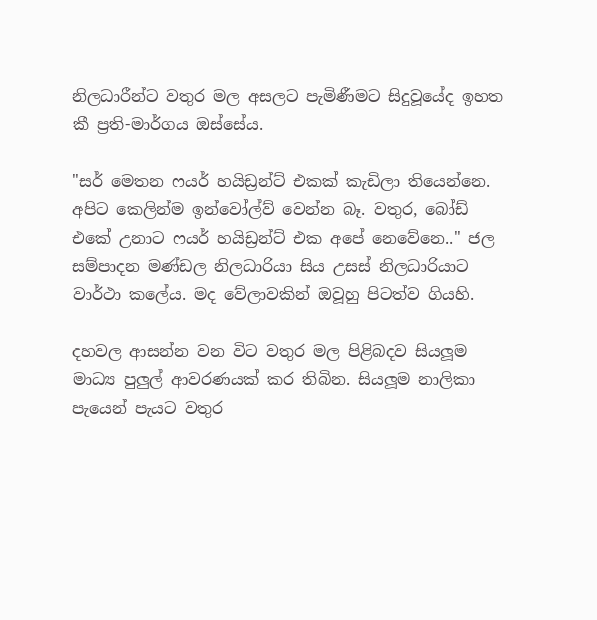නිලධාරීන්ට වතුර මල අසලට පැමිණීමට සිදුවූයේද ඉහත කී ප්‍රති-මාර්ගය ඔස්සේය.

"සර් මෙතන ෆයර් හයිඩ්‍රන්ට් එකක් කැඩිලා තියෙන්නෙ. අපිට කෙලින්ම ඉන්වෝල්ව් වෙන්න බෑ. වතුර, බෝඩ් එකේ උනාට ෆයර් හයිඩ්‍රන්ට් එක අපේ නෙවේනෙ.." ජල සම්පාදන මණ්ඩල නිලධාරියා සිය උසස් නිලධාරියාට වාර්ථා කලේය. මද වේලාවකින් ඔවූහු පිටත්ව ගියහි.

දහවල ආසන්න වන විට වතුර මල පිළිබදව සියලූම මාධ්‍ය පුලුල් ආවරණයක් කර තිබින. සියලූම නාලිකා පැයෙන් පැයට වතුර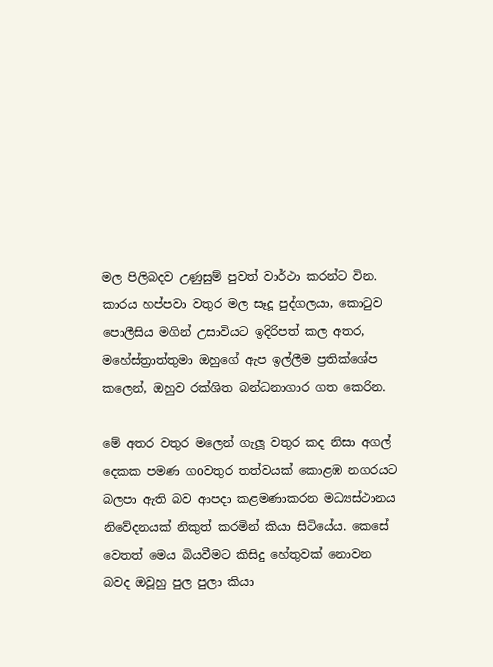මල පිලිබදව උණුසුම් පුවත් වාර්ථා කරන්ට වින. කාරය හප්පවා වතුර මල සෑදූ පුද්ගලයා, කොටුව පොලීසිය මගින් උසාවියට ඉදිරිපත් කල අතර, මහේස්ත්‍රාත්තුමා ඔහුගේ ඇප ඉල්ලීම ප්‍රතික්ශේප කලෙන්, ඔහුව රක්ශිත බන්ධනාගාර ගත කෙරින.

මේ අතර වතුර මලෙන් ගැලූ වතුර කද නිසා අගල් දෙකක පමණ ගoවතුර තත්වයක් කොළඹ නගරයට  බලපා ඇති බව ආපදා කළමණාකරන මධ්‍යස්ථානය නිවේදනයක් නිකුත් කරමින් කියා සිටියේය. කෙසේ වෙතත් මෙය බියවීමට කිසිදු හේතුවක් නොවන බවද ඔවූහු පුල පුලා කියා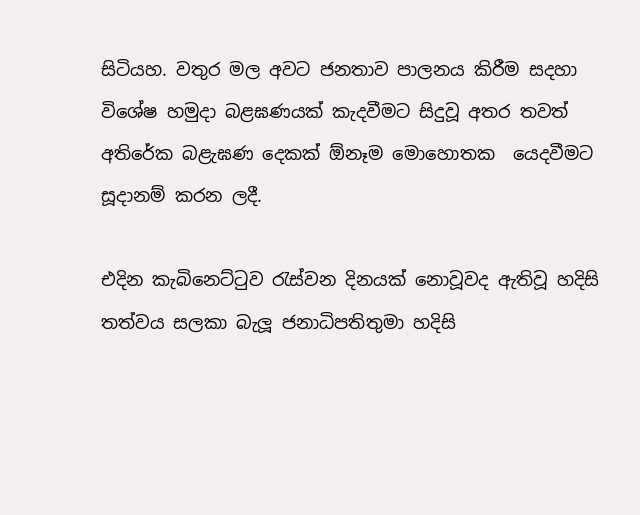සිටියහ. වතුර මල අවට ජනතාව පාලනය කිරීම සදහා විශේෂ හමුදා බළඝණයක් කැදවීමට සිදුවූ අතර තවත් අතිරේක බළැඝණ දෙකක් ඕනෑම මොහොතක  යෙදවීමට සූදානම් කරන ලදී.

එදින කැබිනෙට්ටුව රැස්වන දිනයක් නොවූවද ඇතිවූ හදිසි තත්වය සලකා බැලූ ජනාධිපතිතුමා හදිසි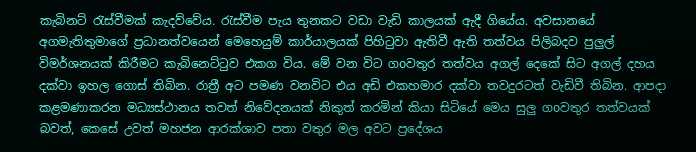කැබිනට් රැස්වීමක් කැදව්වේය. රැස්වීම පැය තුනකට වඩා වැඩි කාලයක් ඇදී ගියේය. අවසානයේ අගමැතිතුමාගේ ප්‍රධානත්වයෙන් මෙහෙයුම් කාර්යාලයක් පිහිටුවා ඇතිවී ඇති තත්වය පිලිබදව පුලුල් විමර්ශනයක් කිරීමට කැබිනෙට්ටුව එකග විය. මේ වන විට ගoවතුර තත්වය අගල් දෙකේ සිට අගල් දහය දක්වා ඉහල ගොස් තිබින. රාත්‍රී අට පමණ වනවිට එය අඩි එකහමාර දක්වා තවදුරටත් වැඩිවී තිබින. ආපදා කළමණාකරන මධ්‍යස්ථානය තවත් නිවේදනයක් නිකුත් කරමින් කියා සිටියේ මෙය සුලු ගoවතුර තත්වයක් බවත්, කෙසේ උවත් මහජන ආරක්ශාව පතා වතුර මල අවට ප්‍රදේශය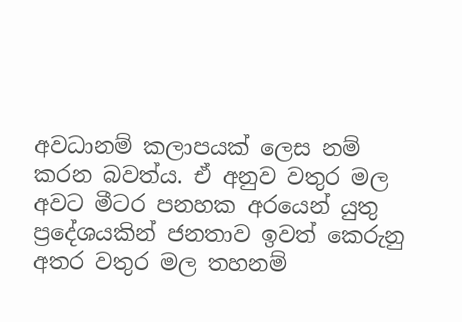අවධානම් කලාපයක් ලෙස නම් කරන බවත්ය. ඒ අනුව වතුර මල අවට මීටර පනහක අරයෙන් යුතු ප්‍රදේශයකින් ජනතාව ඉවත් කෙරුනු අතර වතුර මල තහනම්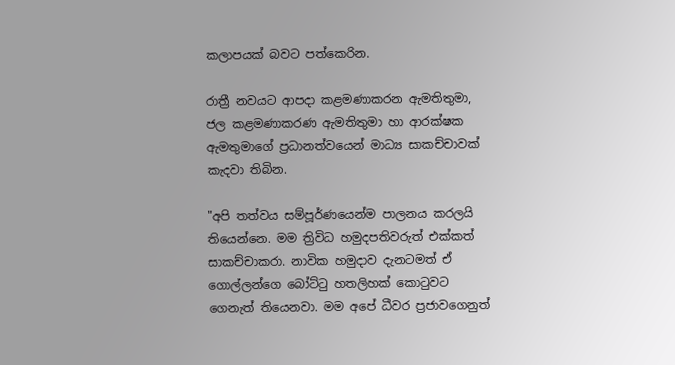කලාපයක් බවට පත්කෙරින.

රාත්‍රී නවයට ආපදා කළමණාකරන ඇමතිතුමා, ජල කළමණාකරණ ඇමතිතුමා හා ආරක්ෂක ඇමතුමාගේ ප්‍රධානත්වයෙන් මාධ්‍ය සාකච්චාවක් කැදවා තිබින.

"අපි තත්වය සම්පූර්ණයෙන්ම පාලනය කරලයි තියෙන්නෙ. මම ත්‍රිවිධ හමුදපතිවරුත් එක්කත් සාකච්චාකරා. නාවික හමුදාව දැනටමත් ඒ ගොල්ලන්ගෙ බෝට්ටු හතලිහක් කොටුවට ගෙනැත් තියෙනවා. මම අපේ ධීවර ප්‍රජාවගෙනුත්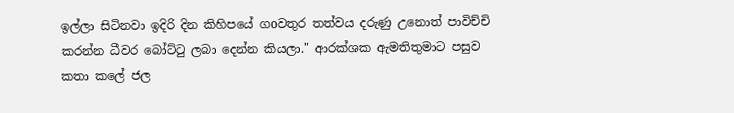ඉල්ලා සිටිනවා ඉදිරි දින කිහිපයේ ගoවතුර තත්වය දරුණු උනොත් පාවිච්චි කරන්න ධීවර බෝට්ටු ලබා දෙන්න කියලා." ආරක්ශක ඇමතිතුමාට පසුව කතා කලේ ජල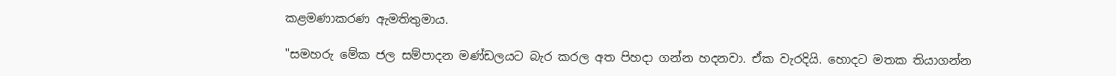කළමණාකරණ ඇමතිතුමාය.

"සමහරු මේක ජල සම්පාදන මණ්ඩලයට බැර කරල අත පිහදා ගන්න හදනවා. ඒක වැරදියි. හොදට මතක තියාගන්න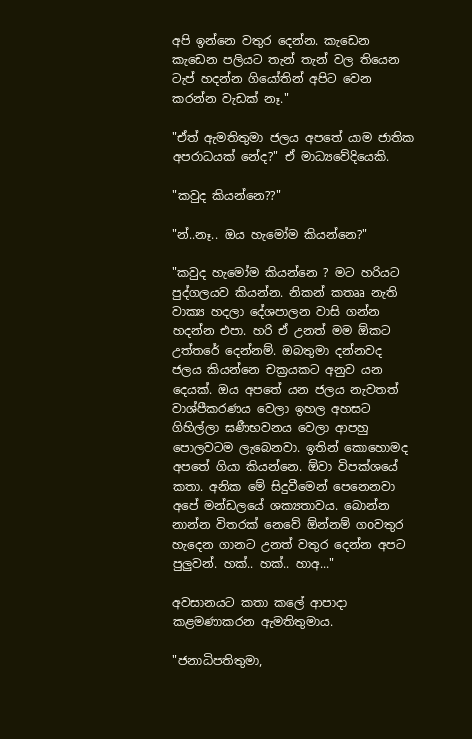අපි ඉන්නෙ වතුර දෙන්න. කැඩෙන කැඩෙන පලියට තැන් තැන් වල තියෙන ටැප් හදන්න ගියෝතින් අපිට වෙන කරන්න වැඩක් නෑ."

"ඒත් ඇමතිතුමා ජලය අපතේ යාම ජාතික අපරාධයක් නේද?" ඒ මාධ්‍යවේදියෙකි.

"කවුද කියන්නෙ??"

"න්..නෑ.. ඔය හැමෝම කියන්නෙ?"

"කවුද හැමෝම කියන්නෙ ? මට හරියට පුද්ගලයව කියන්න. නිකන් කතෲ නැති වාක්‍ය හදලා දේශපාලන වාසි ගන්න හදන්න එපා. හරි ඒ උනත් මම ඕකට උත්තරේ දෙන්නම්. ඔබතුමා දන්නවද ජලය කියන්නෙ චක්‍රයකට අනුව යන දෙයක්. ඔය අපතේ යන ජලය නැවතත් වාශ්පීකරණය වෙලා ඉහල අහසට ගිහිල්ලා ඝණීභවනය වෙලා ආපහු පොලවටම ලැබෙනවා. ඉතින් කොහොමද අපතේ ගියා කියන්නෙ. ඕවා විපක්ශයේ කතා. අනික මේ සිදුවීමෙන් පෙනෙනවා අපේ මන්ඩලයේ ශක්‍යතාවය. බොන්න නාන්න විතරක් නෙවේ ඕන්නම් ගoවතුර හැදෙන ගානට උනත් වතුර දෙන්න අපට පුලුවන්. හක්.. හක්.. හාඅ..."

අවසානයට කතා කලේ ආපාදා කළමණාකරන ඇමතිතුමාය.

"ජනාධිපතිතුමා,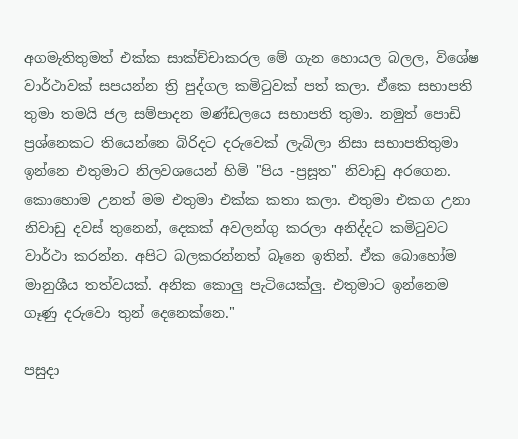අගමැතිතුමත් එක්ක සාක්ච්චාකරල මේ ගැන හොයල බලල, විශේෂ වාර්ථාවක් සපයන්න ත්‍රි පුද්ගල කමිටුවක් පත් කලා. ඒකෙ සභාපති තුමා තමයි ජල සම්පාදන මණ්ඩලයෙ සභාපති තුමා. නමුත් පොඩි ප්‍රශ්නෙකට තියෙන්නෙ බිරිදට දරුවෙක් ලැබිලා නිසා සභාපතිතුමා ඉන්නෙ එතුමාට නිලවශයෙන් හිමි "පිය -ප්‍රසූත" නිවාඩු අරගෙන. කොහොම උනත් මම එතුමා එක්ක කතා කලා. එතුමා එකග උනා නිවාඩු දවස් තුනෙන්, දෙකක් අවලන්ගු කරලා අනිද්දට කමිටුවට වාර්ථා කරන්න. අපිට බලකරන්නත් බෑනෙ ඉතින්. ඒක බොහෝම මානුශීය තත්වයක්. අනික කොලු පැටියෙක්ලු. එතුමාට ඉන්නෙම ගෑණු දරුවො තුන් දෙනෙක්නෙ."

පසුදා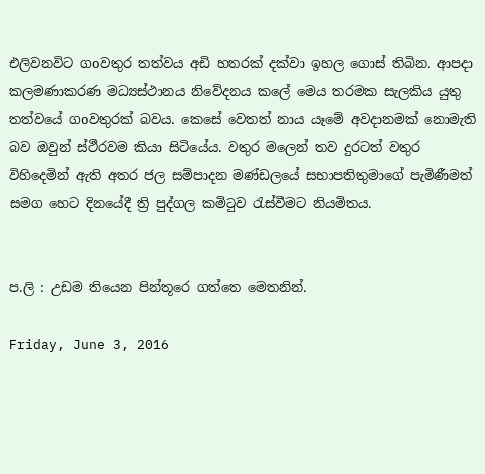එලිවනවිට ගoවතුර තත්වය අඩි හතරක් දක්වා ඉහල ගොස් තිබින. ආපදා කලමණාකරණ මධ්‍යස්ථානය නිවේදනය කලේ මෙය තරමක සැලකිය යුතු තත්වයේ ගoවතුරක් බවය. කෙසේ වෙතත් නාය යෑමේ අවදානමක් නොමැති බව ඔවුන් ස්ථීරවම කියා සිටියේය. වතුර මලෙන් තව දුරටත් වතුර විහිදෙමින් ඇති අතර ජල සම්පාදන මණ්ඩලයේ සභාපතිතුමාගේ පැමිණීමත් සමග හෙට දිනයේදී ත්‍රි පුද්ගල කමිටුව රැස්වීමට නියමිතය.


ප.ලි : උඩම තියෙන පින්තූරෙ ගත්තෙ මෙතනින්.

Friday, June 3, 2016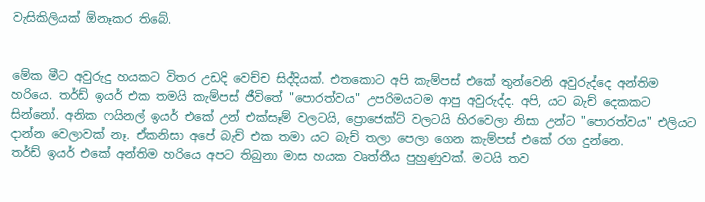වැසිකිලියක් ඕනෑකර තිබේ.


මේක මීට අවුරුදු හයකට විතර උඩදි වෙච්ච සිද්දියක්. එතකොට අපි කැම්පස් එකේ තුන්වෙනි අවුරුද්දෙ අන්තිම හරියෙ. තර්ඩ් ඉයර් එක තමයි කැම්පස් ජීවිතේ "පොරත්වය" උපරිමයටම ආපු අවුරුද්ද. අපි, යට බැච් දෙකකට සින්නෝ. අනික ෆයිනල් ඉයර් එකේ උන් එක්සෑම් වලටයි, ප්‍රොජෙක්ට් වලටයි හිරවෙලා නිසා උන්ට "පොරත්වය" එලියට දාන්න වෙලාවක් නෑ. ඒකනිසා අපේ බැච් එක තමා යට බැච් තලා පෙලා ගෙන කැම්පස් එකේ රග දුන්නෙ.
තර්ඩ් ඉයර් එකේ අන්තිම හරියෙ අපට තිබුනා මාස හයක වෘත්තීය පුහුණුවක්. මටයි තව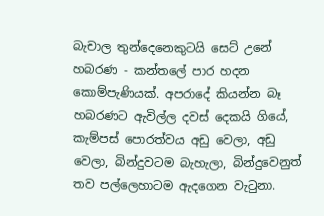බැචාල තුන්දෙනෙකුටයි සෙට් උනේ හබරණ - කන්තලේ පාර හදන කොම්පැණියක්. අපරාදේ කියන්න බෑ හබරණට ඇවිල්ල දවස් දෙකයි ගියේ, කැම්පස් පොරත්වය අඩු වෙලා, අඩු වෙලා, බින්දුවටම බැහැලා, බින්දුවෙනුත් තව පල්ලෙහාටම ඇදගෙන වැටුනා.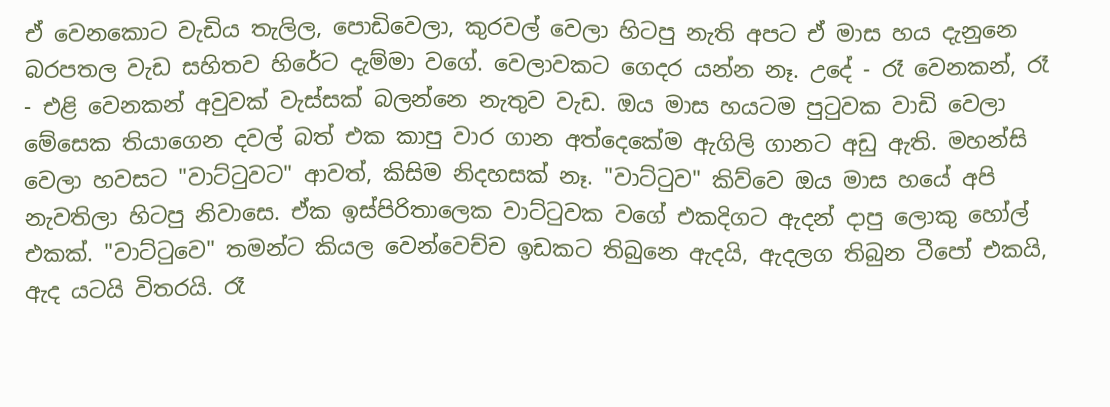ඒ වෙනකොට වැඩිය තැලිල, පොඩිවෙලා, කුරවල් වෙලා හිටපු නැති අපට ඒ මාස හය දැනුනෙ බරපතල වැඩ සහිතව හිරේට දැම්මා වගේ. වෙලාවකට ගෙදර යන්න නෑ. උදේ - රෑ වෙනකන්, රෑ - එළි වෙනකන් අවුවක් වැස්සක් බලන්නෙ නැතුව වැඩ. ඔය මාස හයටම පුටුවක වාඩි වෙලා මේසෙක තියාගෙන දවල් බත් එක කාපු වාර ගාන අත්දෙකේම ඇගිලි ගානට අඩු ඇති. මහන්සි වෙලා හවසට "වාට්ටුවට" ආවත්, කිසිම නිදහසක් නෑ. "වාට්ටුව" කිව්වෙ ඔය මාස හයේ අපි නැවතිලා හිටපු නිවාසෙ. ඒක ඉස්පිරිතාලෙක වාට්ටුවක වගේ එකදිගට ඇදන් දාපු ලොකු හෝල් එකක්. "වාට්ටුවෙ" තමන්ට කියල වෙන්වෙච්ච ඉඩකට තිබුනෙ ඇදයි, ඇදලග තිබුන ටීපෝ එකයි, ඇද යටයි විතරයි. රෑ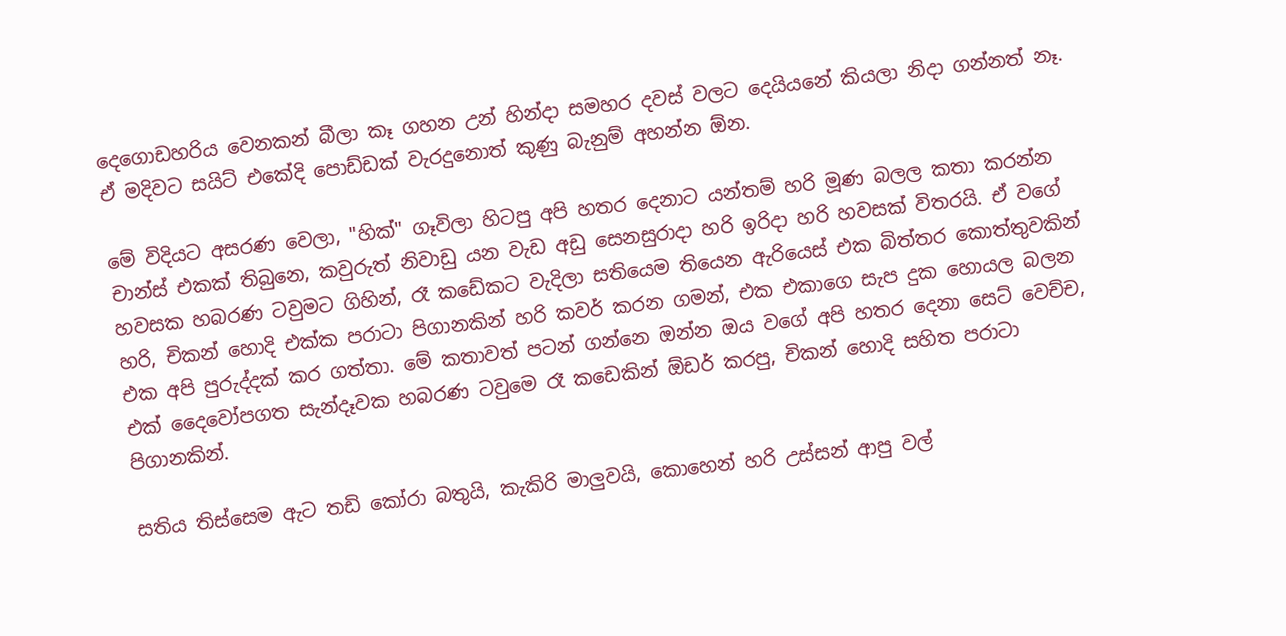දෙගොඩහරිය වෙනකන් බීලා කෑ ගහන උන් හින්දා සමහර දවස් වලට දෙයියනේ කියලා නිදා ගන්නත් නෑ. ඒ මදිවට සයිට් එකේදි පොඩ්ඩක් වැරදුනොත් කුණු බැනුම් අහන්න ඕන.

මේ විදියට අසරණ වෙලා, "හික්" ගෑවිලා හිටපු අපි හතර දෙනාට යන්තම් හරි මූණ බලල කතා කරන්න චාන්ස් එකක් තිබුනෙ, කවුරුත් නිවාඩු යන වැඩ අඩු සෙනසුරාදා හරි ඉරිදා හරි හවසක් විතරයි. ඒ වගේ හවසක හබරණ ටවුමට ගිහින්, රෑ කඩේකට වැදිලා සතියෙම තියෙන ඇරියෙස් එක බිත්තර කොත්තුවකින් හරි, චිකන් හොදි එක්ක පරාටා පිගානකින් හරි කවර් කරන ගමන්, එක එකාගෙ සැප දුක හොයල බලන එක අපි පුරුද්දක් කර ගත්තා. මේ කතාවත් පටන් ගන්නෙ ඔන්න ඔය වගේ අපි හතර දෙනා සෙට් වෙච්ච, එක් දෛවෝපගත සැන්දෑවක හබරණ ටවුමෙ රෑ කඩෙකින් ඕඩර් කරපු, චිකන් හොදි සහිත පරාටා පිගානකින්.

සතිය තිස්සෙම ඇට තඩි කෝරා බතුයි, කැකිරි මාලුවයි, කොහෙන් හරි උස්සන් ආපු වල්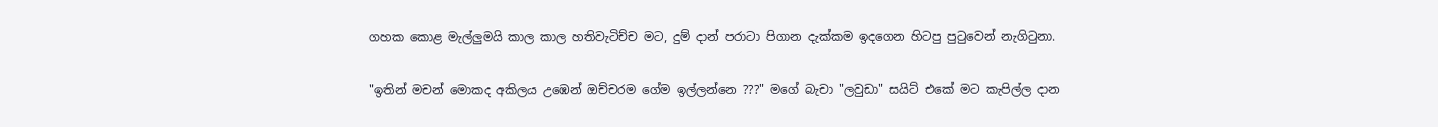ගහක කොළ මැල්ලුමයි කාල කාල හතිවැටිච්ච මට, දුම් දාන් පරාටා පිගාන දැක්කම ඉදගෙන හිටපු පුටුවෙන් නැගිටුනා.

"ඉතින් මචන් මොකද අකිලය උඹෙන් ඔච්චරම ගේම ඉල්ලන්නෙ ???" මගේ බැචා "ලවුඩා" සයිට් එකේ මට කැපිල්ල දාන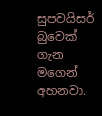සුපවයිසර් බුවෙක් ගැන මගෙන් අහනවා.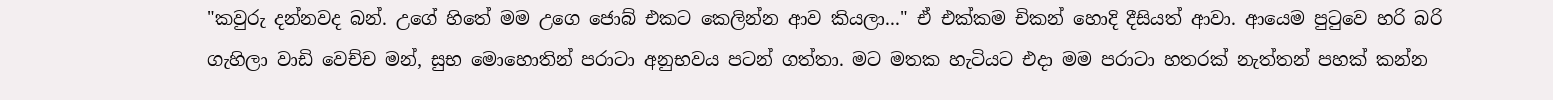"කවුරු දන්නවද බන්. උගේ හිතේ මම උගෙ ජොබ් එකට කෙලින්න ආව කියලා..." ඒ එක්කම චිකන් හොදි දීසියත් ආවා. ආයෙම පුටුවෙ හරි බරි ගැහිලා වාඩි වෙච්ච මන්, සුභ මොහොතින් පරාටා අනුභවය පටන් ගත්තා. මට මතක හැටියට එදා මම පරාටා හතරක් නැත්තන් පහක් කන්න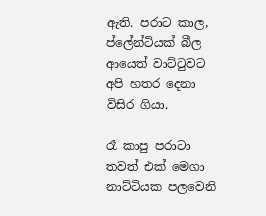ඇති. පරාට කාල, ප්ලේන්ටියක් බීල ආයෙත් වාට්ටුවට අපි හතර දෙනා විසිර ගියා.

රෑ කාපු පරාටා තවත් එක් මෙගා නාට්ටියක පලවෙනි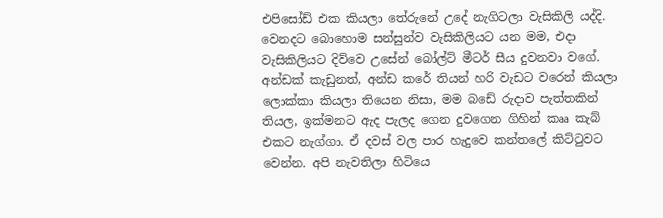එපිසෝඩ් එක කියලා තේරුනේ උදේ නැගිටලා වැසිකිලි යද්දි. වෙනදට බොහොම සන්සුන්ව වැසිකිලියට යන මම, එදා වැසිකිලියට දිව්වෙ උසේන් බෝල්ට් මීටර් සීය දුවනවා වගේ. අන්ඩක් කැඩුනත්, අන්ඩ කරේ තියන් හරි වැඩට වරෙන් කියලා ලොක්කා කියලා තියෙන නිසා, මම බඩේ රුදාව පැත්තකින් තියල, ඉක්මනට ඇද පැලද ගෙන දුවගෙන ගිහින් කෲ කැබ් එකට නැග්ගා. ඒ දවස් වල පාර හැදුවෙ කන්තලේ කිට්ටුවට වෙන්න. අපි නැවතිලා හිටියෙ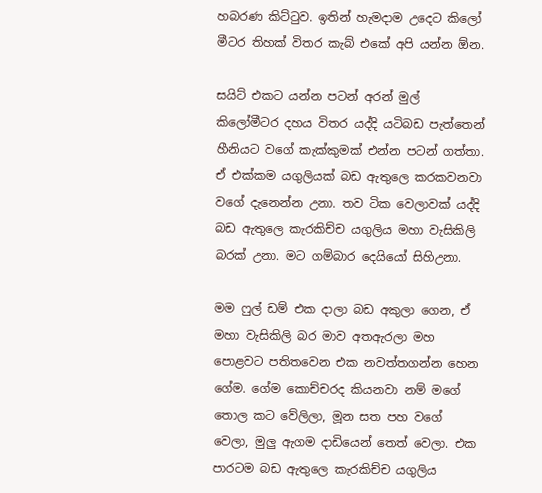හබරණ කිට්ටුව. ඉතින් හැමදාම උදෙට කිලෝ මීටර තිහක් විතර කැබ් එකේ අපි යන්න ඕන.

සයිට් එකට යන්න පටන් අරන් මුල් කිලෝමීටර දහය විතර යද්දි යටිබඩ පැත්තෙන් හීනියට වගේ කැක්කුමක් එන්න පටන් ගත්තා. ඒ එක්කම යගුලියක් බඩ ඇතුලෙ කරකවනවා වගේ දැනෙන්න උනා. තව ටික වෙලාවක් යද්දි බඩ ඇතුලෙ කැරකිච්ච යගුලිය මහා වැසිකිලි බරක් උනා. මට ගම්බාර දෙයියෝ සිහිඋනා.

මම ෆුල් ඩම් එක දාලා බඩ අකුලා ගෙන, ඒ මහා වැසිකිලි බර මාව අතඇරලා මහ පොළවට පතිතවෙන එක නවත්තගන්න හෙන ගේම. ගේම කොච්චරද කියනවා නම් මගේ තොල කට වේලිලා, මූන සත පහ වගේ වෙලා, මුලු ඇගම දාඩියෙන් තෙත් වෙලා. එක පාරටම බඩ ඇතුලෙ කැරකිච්ච යගුලිය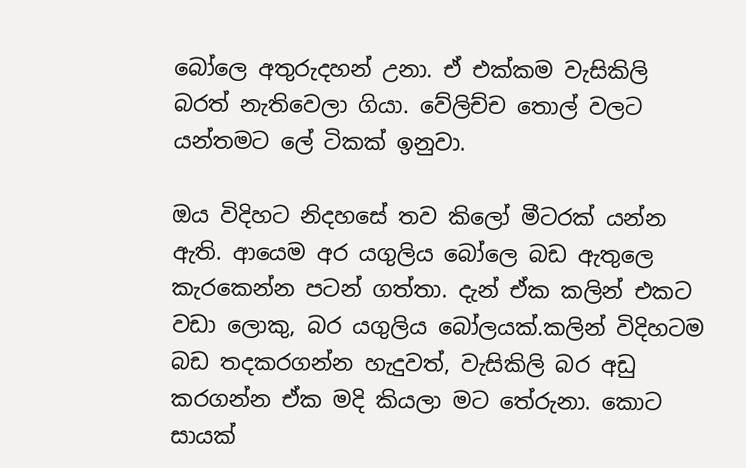බෝලෙ අතුරුදහන් උනා. ඒ එක්කම වැසිකිලි බරත් නැතිවෙලා ගියා. වේලිච්ච තොල් වලට යන්තමට ලේ ටිකක් ඉනුවා.

ඔය විදිහට නිදහසේ තව කිලෝ මීටරක් යන්න ඇති. ආයෙම අර යගුලිය බෝලෙ බඩ ඇතුලෙ කැරකෙන්න පටන් ගත්තා. දැන් ඒක කලින් එකට වඩා ලොකු, බර යගුලිය බෝලයක්.කලින් විදිහටම බඩ තදකරගන්න හැදුවත්, වැසිකිලි බර අඩු කරගන්න ඒක මදි කියලා මට තේරුනා. කොට සායක්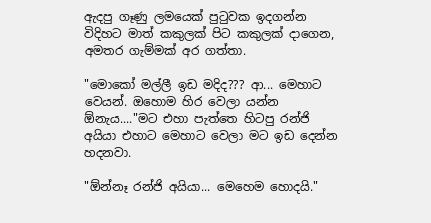ඇදපු ගෑණු ලමයෙක් පුටුවක ඉදගන්න විදිහට මාත් කකුලක් පිට කකුලක් දාගෙන, අමතර ගැම්මක් අර ගත්තා.

"මොකෝ මල්ලී ඉඩ මදිද??? ආ... මෙහාට වෙයන්. ඔහොම හිර වෙලා යන්න ඕනැය...."මට එහා පැත්තෙ හිටපු රන්ජි අයියා එහාට මෙහාට වෙලා මට ඉඩ දෙන්න හදනවා.

"ඕන්නෑ රන්ජි අයියා... මෙහෙම හොදයි."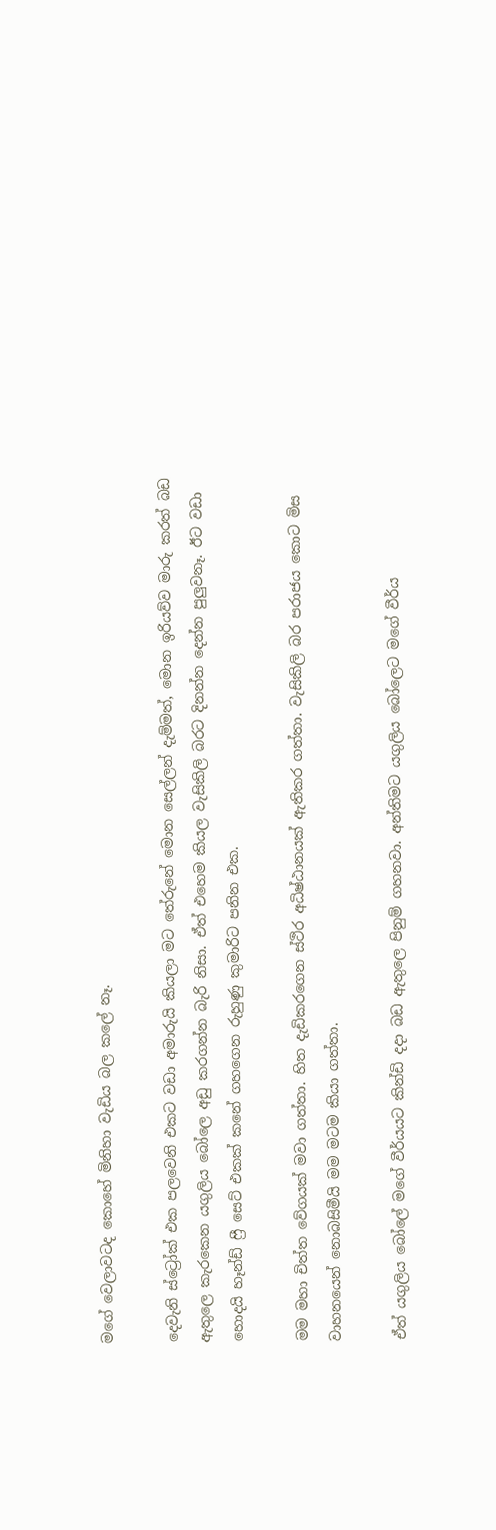මගේ වෙලාවටද කොහේ මිනිහා වැඩිය බල කලේ නෑ.

දෙවැනි ස්ට්‍රෝක් එක පලවෙනි එකට වඩා අමාරුයි කියලා මට තේරුනේ මොන සෙල්ලන් දැම්මත්, මොන ඉරියව්ව මාරු කරත් බඩ ඇතුලෙ කැරකෙන යගුලිය බෝලෙ අඩු කරගන්න බැරි නිසා. ඒත් එහෙම කියල වැසිකිලි බරට දිනන්න දෙන්න පුලුවනෑ. ඊට වඩා හොදයි හෑන්ඩ් ෆ්‍රී සෙට් එකක් කනේ ගහගෙන රුහුණු කුමාරිට පනින එක.

මම මහා චිත්ත වේගයක් මවා ගත්තා. හිත දැඩිකරගෙන ස්ථිර අධිෂ්ඨානයක් ඇතිකර ගත්තා. වැසිකිලි බර පරාජය කොට මිස වාහනයෙන් නොබසිමීයි මම මටම කියා ගත්තා.

ඒත් යගුලිය බෝලේ මගේ වීර්යයට කින්ඩි දදා බඩ ඇතුලෙ පිනුම් ගහනවා. අන්තිමට යගුලිය බෝලෙට මගේ වීර්ය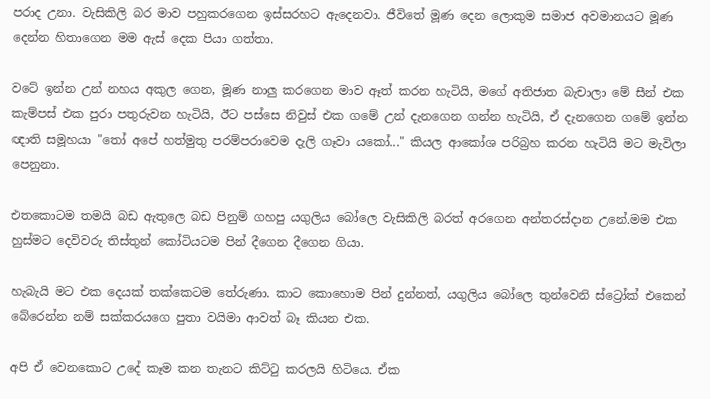පරාද උනා. වැසිකිලි බර මාව පහුකරගෙන ඉස්සරහට ඇදෙනවා. ජීවිතේ මූණ දෙන ලොකුම සමාජ අවමානයට මූණ දෙන්න හිතාගෙන මම ඇස් දෙක පියා ගත්තා.

වටේ ඉන්න උන් නහය අකුල ගෙන, මූණ නාලු කරගෙන මාව ඈත් කරන හැටියි, මගේ අතිජාත බැචාලා මේ සීන් එක කැම්පස් එක පුරා පතුරුවන හැටියි, ඊට පස්සෙ නිවුස් එක ගමේ උන් දැනගෙන ගන්න හැටියි, ඒ දැනගෙන ගමේ ඉන්න ඥාති සමූහයා "තෝ අපේ හත්මුතු පරම්පරාවෙම දැලි ගෑවා යකෝ..." කියල ආකෝශ පරිබ්‍රහ කරන හැටියි මට මැවිලා පෙනුනා.

එතකොටම තමයි බඩ ඇතුලෙ බඩ පිනුම් ගහපු යගුලිය බෝලෙ වැසිකිලි බරත් අරගෙන අන්තරස්දාන උනේ.මම එක හුස්මට දෙවිවරු තිස්තුන් කෝටියටම පින් දීගෙන දීගෙන ගියා.

හැබැයි මට එක දෙයක් තක්කෙටම තේරුණා. කාට කොහොම පින් දුන්නත්, යගුලිය බෝලෙ තුන්වෙනි ස්ට්‍රෝක් එකෙන් බේරෙන්න නම් සක්කරයගෙ පුතා වයිමා ආවත් බෑ කියන එක.

අපි ඒ වෙනකොට උදේ කෑම කන තැනට කිට්ටු කරලයි හිටියෙ. ඒක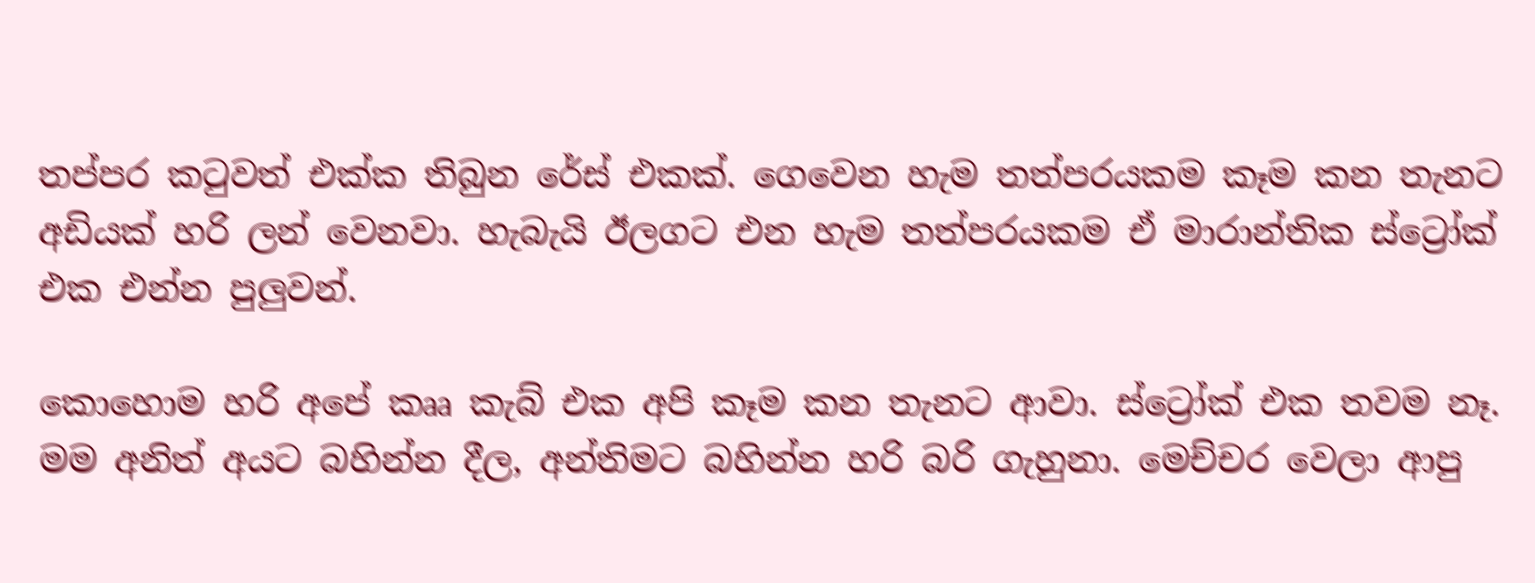තප්පර කටුවත් එක්ක තිබුන රේස් එකක්. ගෙවෙන හැම තත්පරයකම කෑම කන තැනට අඩියක් හරි ලන් වෙනවා. හැබැයි ඊලගට එන හැම තත්පරයකම ඒ මාරාන්තික ස්ට්‍රෝක් එක එන්න පුලුවන්.

කොහොම හරි අපේ කෲ කැබ් එක අපි කෑම කන තැනට ආවා. ස්ට්‍රෝක් එක තවම නෑ. මම අනිත් අයට බහින්න දීල, අන්තිමට බහින්න හරි බරි ගැහුනා. මෙච්චර වෙලා ආපු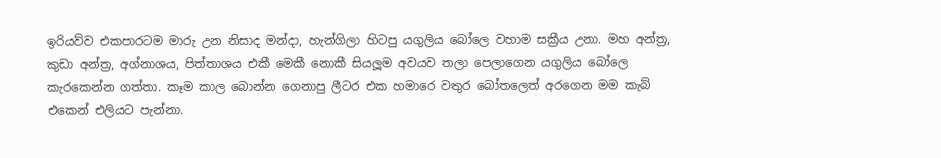ඉරියව්ව එකපාරටම මාරු උන නිසාද මන්දා, හැන්ගිලා හිටපු යගුලිය බෝලෙ වහාම සක්‍රීය උනා. මහ අන්ත්‍ර, කුඩා අන්ත්‍ර, අග්නාශය, පිත්තාශය එකී මෙකී නොකී සියලූම අවයව තලා පෙලාගෙන යගුලිය බෝලෙ කැරකෙන්න ගත්තා. කෑම කාල බොන්න ගෙනාපු ලීටර එක හමාරෙ වතුර බෝතලෙත් අරගෙන මම කැබ් එකෙන් එලියට පැන්නා.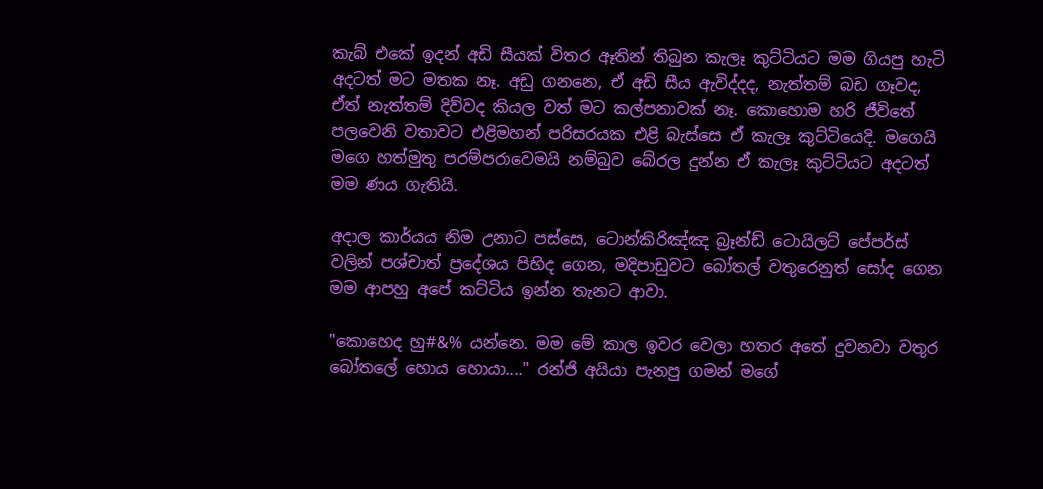කැබ් එකේ ඉදන් අඩි සීයක් විතර ඈතින් තිබුන කැලෑ කුට්ටියට මම ගියපු හැටි අදටත් මට මතක නෑ. අඩු ගනනෙ, ඒ අඩි සීය ඇවිද්දද, නැත්තම් බඩ ගෑවද, ඒත් නැත්තම් දිව්වද කියල වත් මට කල්පනාවක් නෑ. කොහොම හරි ජීවිතේ පලවෙනි වතාවට එළිමහන් පරිසරයක එළි බැස්සෙ ඒ කැලෑ කුට්ටියෙදි. මගෙයි මගෙ හත්මුතු පරම්පරාවෙමයි නම්බුව බේරල දුන්න ඒ කැලෑ කුට්ටියට අදටත් මම ණය ගැතියි.

අදාල කාර්යය නිම උනාට පස්සෙ, ටොන්කිරිඤ්ඤ බ්‍රෑන්ඩ් ටොයිලට් පේපර්ස් වලින් පශ්චාත් ප්‍රදේශය පිහිද ගෙන, මදිපාඩුවට බෝතල් වතුරෙනුත් සෝද ගෙන මම ආපහු අපේ කට්ටිය ඉන්න තැනට ආවා.

"කොහෙද හු#&% යන්නෙ. මම මේ කාල ඉවර වෙලා හතර අතේ දුවනවා වතුර බෝතලේ හොය හොයා...." රන්ජි අයියා පැනපු ගමන් මගේ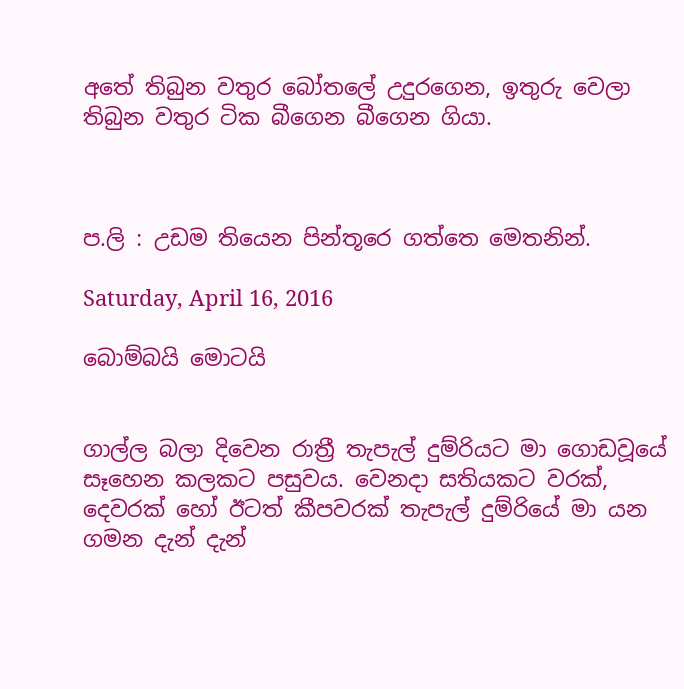අතේ තිබුන වතුර බෝතලේ උදුරගෙන, ඉතුරු වෙලා තිබුන වතුර ටික බීගෙන බීගෙන ගියා.



ප.ලි : උඩම තියෙන පින්තූරෙ ගත්තෙ මෙතනින්.

Saturday, April 16, 2016

බොම්බයි මොටයි


ගාල්ල බලා දිවෙන රාත්‍රී තැපැල් දුම්රියට මා ගොඩවූයේ සෑහෙන කලකට පසුවය. වෙනදා සතියකට වරක්, දෙවරක් හෝ ඊටත් කීපවරක් තැපැල් දුම්රියේ මා යන ගමන දැන් දැන්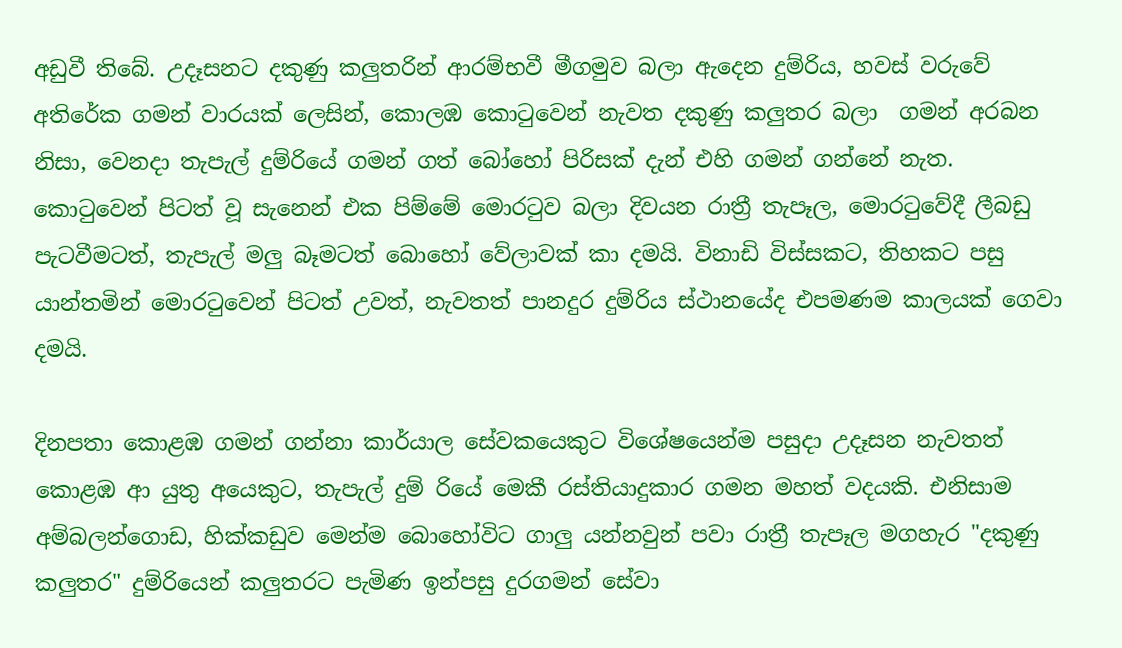අඩුවී තිබේ. උදෑසනට දකුණු කලුතරින් ආරම්භවී මීගමුව බලා ඇදෙන දුම්රිය, හවස් වරුවේ අතිරේක ගමන් වාරයක් ලෙසින්, කොලඹ කොටුවෙන් නැවත දකුණු කලුතර බලා  ගමන් අරබන නිසා, වෙනදා තැපැල් දුම්රියේ ගමන් ගත් බෝහෝ පිරිසක් දැන් එහි ගමන් ගන්නේ නැත. කොටුවෙන් පිටත් වූ සැනෙන් එක පිම්මේ මොරටුව බලා දිවයන රාත්‍රී තැපෑල, මොරටුවේදී ලීබඩු පැටවීමටත්, තැපැල් මලු බෑමටත් බොහෝ වේලාවක් කා දමයි. විනාඩි විස්සකට, තිහකට පසු යාන්තමින් මොරටුවෙන් පිටත් උවත්, නැවතත් පානදුර දුම්රිය ස්ථානයේද එපමණම කාලයක් ගෙවා දමයි.

දිනපතා කොළඹ ගමන් ගන්නා කාර්යාල සේවකයෙකුට විශේෂයෙන්ම පසුදා උදෑසන නැවතත් කොළඹ ආ යුතු අයෙකුට, තැපැල් දුම් රියේ මෙකී රස්තියාදුකාර ගමන මහත් වදයකි. එනිසාම අම්බලන්ගොඩ, හික්කඩුව මෙන්ම බොහෝවිට ගාලු යන්නවුන් පවා රාත්‍රී තැපෑල මගහැර "දකුණු කලුතර" දුම්රියෙන් කලුතරට පැමිණ ඉන්පසු දුරගමන් සේවා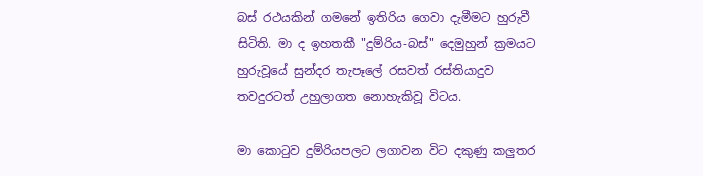බස් රථයකින් ගමනේ ඉතිරිය ගෙවා දැමීමට හුරුවී සිටිති. මා ද ඉහතකී "දුම්රිය-බස්" දෙමුහුන් ක්‍රමයට හුරුවූයේ සුන්දර තැපෑලේ රසවත් රස්තියාදුව තවදුරටත් උහුලාගත නොහැකිවූ විටය.

මා කොටුව දුම්රියපලට ලගාවන විට දකුණු කලුතර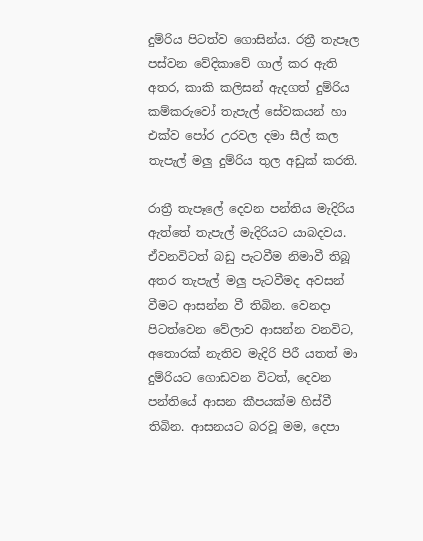දුම්රිය පිටත්ව ගොසින්ය. රත්‍රී තැපෑල පස්වන වේදිකාවේ ගාල් කර ඇති අතර, කාකි කලිසන් ඇදගත් දුම්රිය කම්කරුවෝ තැපැල් සේවකයන් හා එක්ව පෝර උරවල දමා සීල් කල තැපැල් මලු දුම්රිය තුල අඩුක් කරති.

රාත්‍රී තැපෑලේ දෙවන පන්තිය මැදිරිය ඇත්තේ තැපැල් මැදිරියට යාබදවය. ඒවනවිටත් බඩු පැටවීම නිමාවී තිබූ අතර තැපැල් මලු පැටවීමද අවසන් වීමට ආසන්න වී තිබින. වෙනදා පිටත්වෙන වේලාව ආසන්න වනවිට, අතොරක් නැතිව මැදිරි පිරී යතත් මා දුම්රියට ගොඩවන විටත්, දෙවන පන්තියේ ආසන කීපයක්ම හිස්වී තිබින. ආසනයට බරවූ මම, දෙපා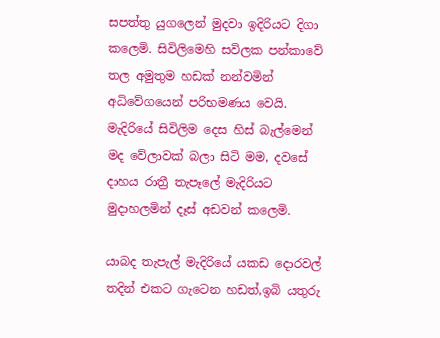සපත්තු යුගලෙන් මුදවා ඉදිරියට දිගා කලෙමි. සිවිලිමෙහි සවිලක පන්කාවේ තල අමුතුම හඩක් නන්වමින් අධිවේගයෙන් පරිභමණය වෙයි. මැදිරියේ සිවිලිම දෙස හිස් බැල්මෙන් මද වේලාවක් බලා සිටි මම, දවසේ දාහය රාත්‍රී තැපෑලේ මැදිරියට මුදාහලමින් දෑස් අඩවන් කලෙමි.

යාබද තැපැල් මැදිරියේ යකඩ දොරවල් තදින් එකට ගැටෙන හඩත්,ඉබි යතුරු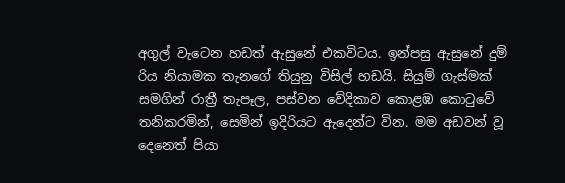අගුල් වැටෙන හඩත් ඇසුනේ එකවිටය. ඉන්පසු ඇසුනේ දුම් රිය නියාමක තැනගේ තියුනු විසිල් හඩයි. සියුම් ගැස්මක් සමගින් රාත්‍රී තැපෑල, පස්වන වේදිකාව කොළඹ කොටුවේ තනිකරමින්, සෙමින් ඉදිරියට ඇදෙන්ට වින. මම අඩවන් වූ දෙනෙත් පියා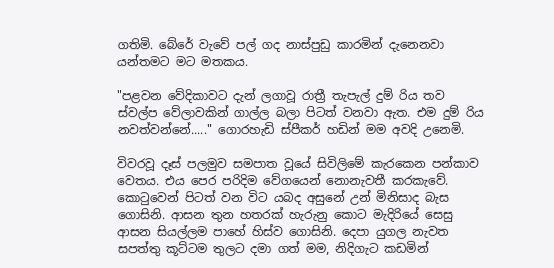ගතිමි. බේරේ වැවේ පල් ගද නාස්පුඩු කාරමින් දැනෙනවා යන්තමට මට මතකය.

"පළවන වේදිකාවට දැන් ලගාවූ රාත්‍රී තැපැල් දුම් රිය තව ස්වල්ප වේලාවකින් ගාල්ල බලා පිටත් වනවා ඇත. එම දුම් රිය නවත්වන්නේ....." ගොරහැඩි ස්පීකර් හඩින් මම අවදි උනෙමි.

විවරවූ දෑස් පලමුව සමපාත වූයේ සිවිලිමේ කැරකෙන පන්කාව වෙතය. එය පෙර පරිදිම වේගයෙන් නොනැවතී කරකැවේ. කොටුවෙන් පිටත් වන විට යබද අසුනේ උන් මිනිසාද බැස ගොසිනි. ආසන තුන හතරක් හැරුනු කොට මැදිරියේ සෙසු ආසන සියල්ලම පාහේ හිස්ව ගොසිනි. දෙපා යුගල නැවත සපත්තු කූට්ටම තුලට දමා ගත් මම, නිදිගැට කඩමින්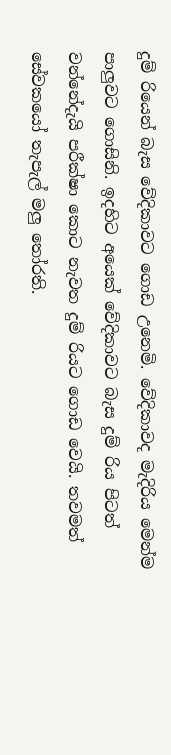දුම් රියෙන් බැස වේදිකාවට ගොඩ උනෙමි. වේදිකාවද මැදිරිය මෙන්ම පාලුවට ගොසිනි. ඉදහිට අයෙක් වේදිකාවට බැස දුම් රිය පිටත් වන්නේදැයි පරීක්ෂා කොට නැවත දුම් රියට ගොඩ වෙයි. තවමත් සේවකයෝ තැපැල් මලු තෝරති.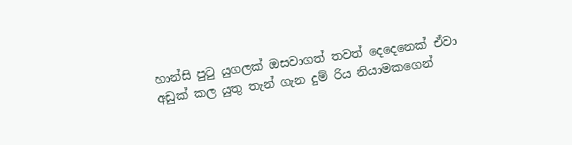හාන්සි පුටු යුගලක් ඔසවාගත් තවත් දෙදෙනෙක් ඒවා අඩුක් කල යුතු තැන් ගැන දුම් රිය නියාමකගෙන්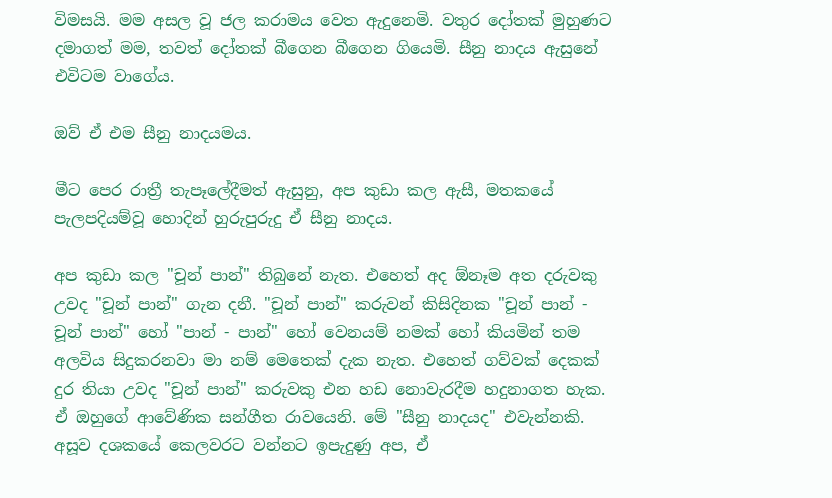විමසයි. මම අසල වූ ජල කරාමය වෙත ඇදුනෙමි. වතුර දෝතක් මුහුණට දමාගත් මම, තවත් දෝතක් බීගෙන බීගෙන ගියෙමි. සීනු නාදය ඇසුනේ එවිටම වාගේය.

ඔව් ඒ එම සීනු නාදයමය.

මීට පෙර රාත්‍රී තැපෑලේදීමත් ඇසුනු, අප කුඩා කල ඇසී, මතකයේ පැලපදියම්වූ හොදින් හුරුපුරුදු ඒ සීනු නාදය.

අප කුඩා කල "චූන් පාන්" තිබුනේ නැත. එහෙත් අද ඕනෑම අත දරුවකු උවද "චූන් පාන්" ගැන දනී. "චූන් පාන්" කරුවන් කිසිදිනක "චූන් පාන් - චූන් පාන්" හෝ "පාන් - පාන්" හෝ වෙනයම් නමක් හෝ කියමින් තම අලවිය සිදුකරනවා මා නම් මෙතෙක් දැක නැත. එහෙත් ගව්වක් දෙකක් දුර තියා උවද "චූන් පාන්" කරුවකු එන හඩ නොවැරදීම හදුනාගත හැක. ඒ ඔහුගේ ආවේණික සන්ගීත රාවයෙනි. මේ "සීනු නාදයද" එවැන්නකි. අසූව දශකයේ කෙලවරට වන්නට ඉපැදුණු අප, ඒ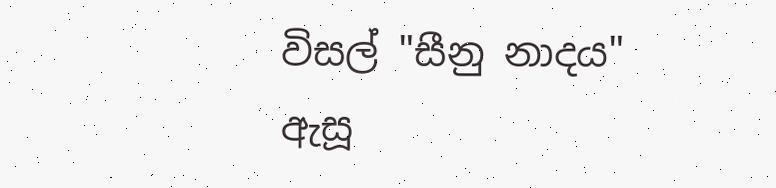විසල් "සීනු නාදය" ඇසූ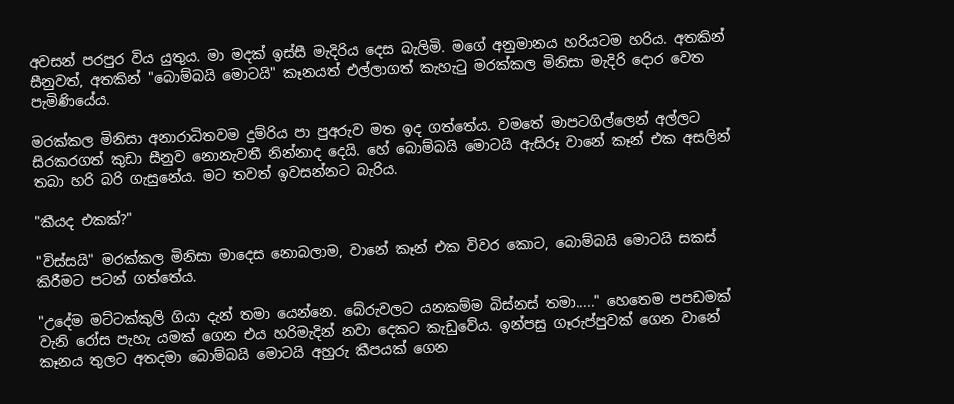අවසන් පරපුර විය යුතුය. මා මදක් ඉස්සී මැදිරිය දෙස බැලිමි. මගේ අනුමානය හරියටම හරිය. අතකින් සීනුවත්, අතකින් "බොම්බයි මොටයි" කෑනයත් එල්ලාගත් කැහැටු මරක්කල මිනිසා මැදිරි දොර වෙත පැමිණියේය.

මරක්කල මිනිසා අනාරාධිතවම දුම්රිය පා පුඅරුව මත ඉද ගත්තේය. වමතේ මාපටගිල්ලෙන් අල්ලට සිරකරගත් කුඩා සීනුව නොනැවතී නින්නාද දෙයි. හේ බොම්බයි මොටයි ඇසිරූ වානේ කෑන් එක අසලින් තබා හරි බරි ගැසුනේය. මට තවත් ඉවසන්නට බැරිය.

"කීයද එකක්?"

"විස්සයි" මරක්කල මිනිසා මාදෙස නොබලාම, වානේ කෑන් එක විවර කොට, බොම්බයි මොටයි සකස් කිරීමට පටන් ගත්තේය.

"උදේම මට්ටක්කුලි ගියා දැන් තමා යෙන්නෙ. බේරුවලට යනකම්ම බිස්නස් තමා....." හෙතෙම පපඩමක් වැනි රෝස පැහැ යමක් ගෙන එය හරිමැදින් නවා දෙකට කැඩුවේය. ඉන්පසු ගෑරුප්පුවක් ගෙන වානේ කෑනය තුලට අතදමා බොම්බයි මොටයි අහුරු කීපයක් ගෙන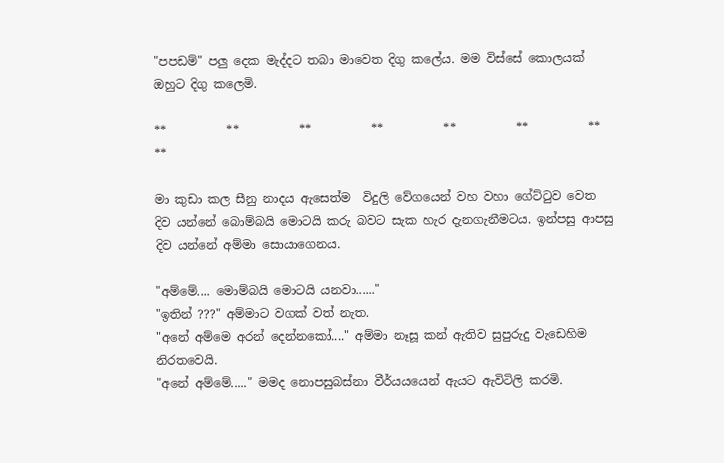"පපඩම්" පලු දෙක මැද්දට තබා මාවෙත දිගු කලේය. මම විස්සේ කොලයක් ඔහුට දිගු කලෙමි.

**          **          **          **          **          **          **          **

මා කුඩා කල සීනු නාදය ඇසෙත්ම  විදුලි වේගයෙන් වහ වහා ගේට්ටුව වෙත දිව යන්නේ බොම්බයි මොටයි කරු බවට සැක හැර දැනගැනීමටය. ඉන්පසු ආපසු දිව යන්නේ අම්මා සොයාගෙනය.

"අම්මේ.... මොම්බයි මොටයි යනවා......"
"ඉතින් ???" අම්මාට වගක් වත් නැත.
"අනේ අම්මෙ අරන් දෙන්නකෝ...." අම්මා නෑසූ කන් ඇතිව සුපුරුදු වැඩෙහිම නිරතවෙයි.
"අනේ අම්මේ....." මමද නොපසුබස්නා වීර්යයයෙන් ඇයට ඇවිටිලි කරමි.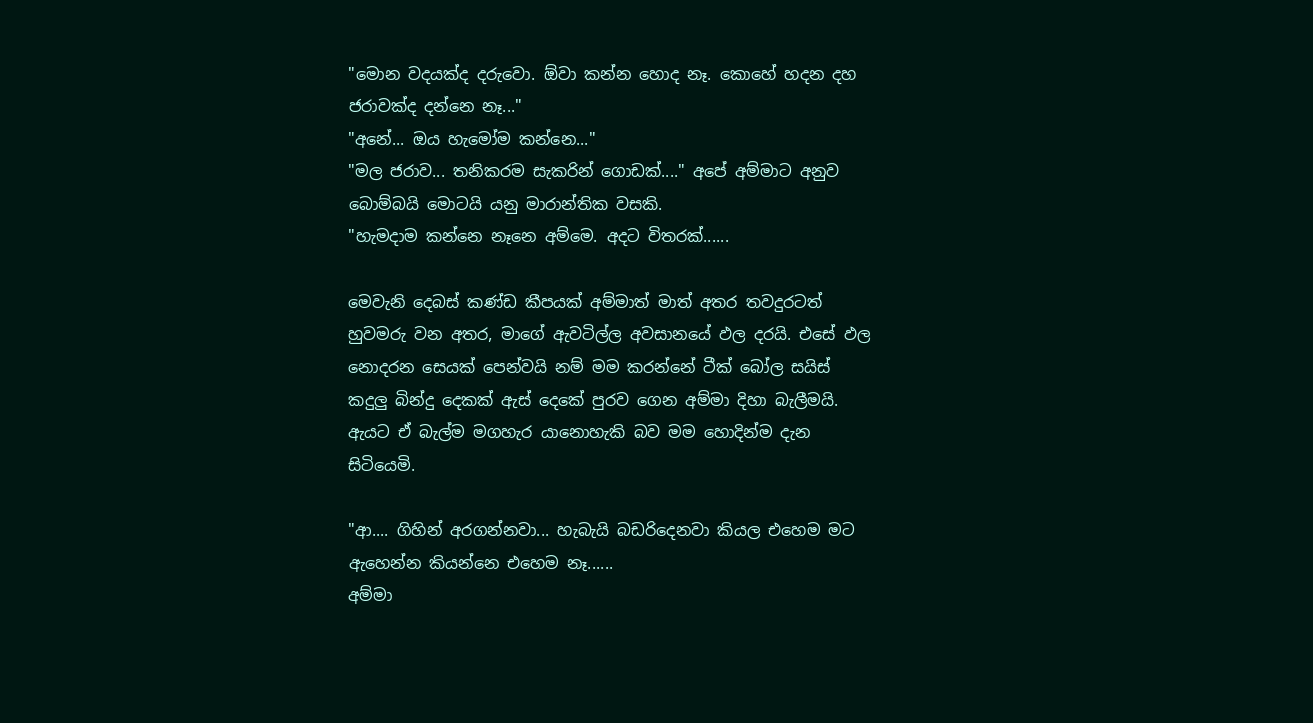"මොන වදයක්ද දරුවො. ඕවා කන්න හොද නෑ. කොහේ හදන දහ ජරාවක්ද දන්නෙ නෑ..."
"අනේ... ඔය හැමෝම කන්නෙ..."
"මල ජරාව... තනිකරම සැකරින් ගොඩක්...." අපේ අම්මාට අනුව බොම්බයි මොටයි යනු මාරාන්තික වසකි.
"හැමදාම කන්නෙ නෑනෙ අම්මෙ. අදට විතරක්......

මෙවැනි දෙබස් කණ්ඩ කීපයක් අම්මාත් මාත් අතර තවදුරටත් හුවමරු වන අතර, මාගේ ඇවටිල්ල අවසානයේ ඵල දරයි. එසේ ඵල නොදරන සෙයක් පෙන්වයි නම් මම කරන්නේ ටීක් බෝල සයිස් කදුලු බින්දු දෙකක් ඇස් දෙකේ පුරව ගෙන අම්මා දිහා බැලීමයි. ඇයට ඒ බැල්ම මගහැර යානොහැකි බව මම හොදින්ම දැන සිටියෙමි.

"ආ.... ගිහින් අරගන්නවා... හැබැයි බඩරිදෙනවා කියල එහෙම මට ඇහෙන්න කියන්නෙ එහෙම නෑ......
අම්මා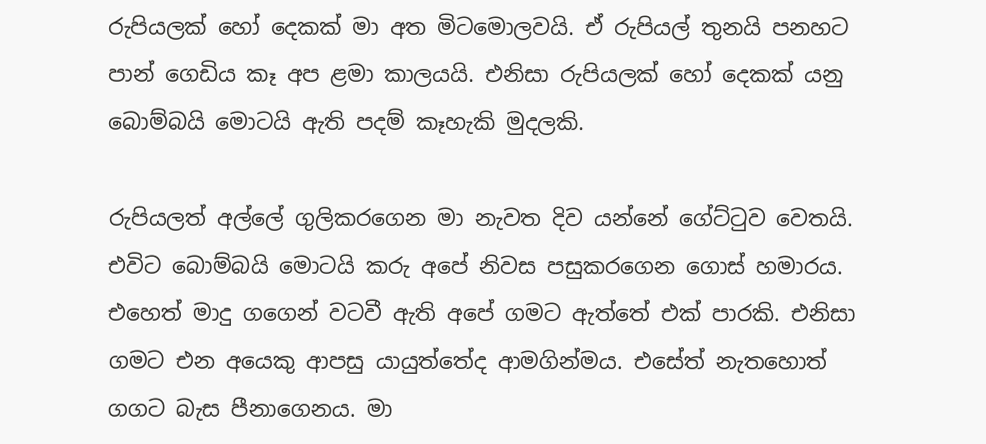රුපියලක් හෝ දෙකක් මා අත මිටමොලවයි. ඒ රුපියල් තුනයි පනහට පාන් ගෙඩිය කෑ අප ළමා කාලයයි. එනිසා රුපියලක් හෝ දෙකක් යනු බොම්බයි මොටයි ඇති පදම් කෑහැකි මුදලකි.

රුපියලත් අල්ලේ ගුලිකරගෙන මා නැවත දිව යන්නේ ගේට්ටුව වෙතයි. එවිට බොම්බයි මොටයි කරු අපේ නිවස පසුකරගෙන ගොස් හමාරය. එහෙත් මාදු ගගෙන් වටවී ඇති අපේ ගමට ඇත්තේ එක් පාරකි. එනිසා ගමට එන අයෙකු ආපසු යායුත්තේද ආමගින්මය. එසේත් නැතහොත් ගගට බැස පීනාගෙනය. මා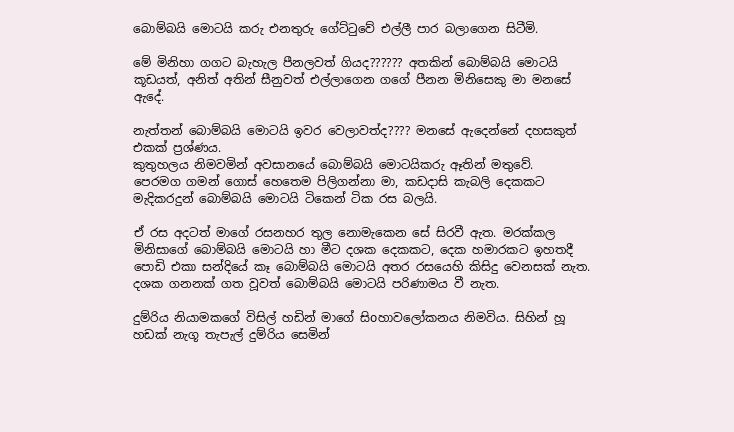බොම්බයි මොටයි කරු එනතුරු ගේට්ටුවේ එල්ලී පාර බලාගෙන සිටීමි.

මේ මිනිහා ගගට බැහැල පීනලවත් ගියද?????? අතකින් බොම්බයි මොටයි කූඩයත්, අනිත් අතින් සීනුවත් එල්ලාගෙන ගගේ පීනන මිනිසෙකු මා මනසේ ඇදේ.

නැත්තන් බොම්බයි මොටයි ඉවර වෙලාවත්ද???? මනසේ ඇදෙන්නේ දහසකුත් එකක් ප්‍රශ්ණය.
කුතුහලය නිමවමින් අවසානයේ බොම්බයි මොටයිකරු ඈතින් මතුවේ.
පෙරමග ගමන් ගොස් හෙතෙම පිලිගන්නා මා, කඩදාසි කැබලි දෙකකට මැදිකරදුන් බොම්බයි මොටයි ටිකෙන් ටික රස බලයි.

ඒ රස අදටත් මාගේ රසනහර තුල නොමැකෙන සේ සිරවී ඇත. මරක්කල මිනිසාගේ බොම්බයි මොටයි හා මීට දශක දෙකකට, දෙක හමාරකට ඉහතදී පොඩි එකා සන්දියේ කෑ බොම්බයි මොටයි අතර රසයෙහි කිසිදු වෙනසක් නැත. දශක ගනනක් ගත වූවත් බොම්බයි මොටයි පරිණාමය වී නැත.

දුම්රිය නියාමකගේ විසිල් හඩින් මාගේ සිoහාවලෝකනය නිමවිය. සිහින් හූ හඩක් නැගූ තැපැල් දුම්රිය සෙමින්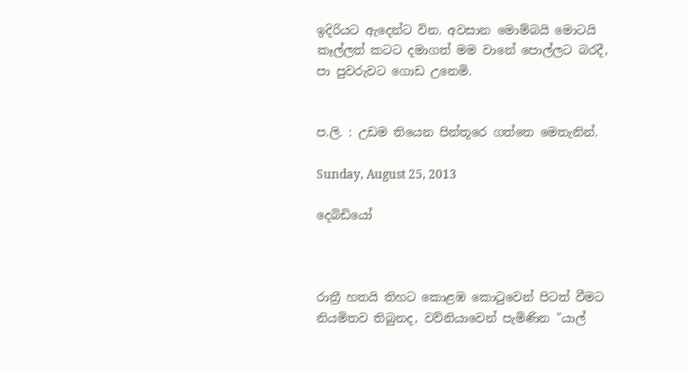ඉදිරියට ඇදෙන්ට වින. අවසාන මොම්බයි මොටයි කෑල්ලත් කටට දමාගත් මම වානේ පොල්ලට බරදී, පා පුවරුවට ගොඩ උනෙමි.


ප.ලි. : උඩම තියෙන පින්තූරෙ ගත්තෙ මෙතැනින්.

Sunday, August 25, 2013

දෙබිඩියෝ



රාත්‍රී හතයි තිහට කොළඹ කො‍ටුවෙන් පිටත් වීමට නියමිතව තිබුනද, වව්නියාවෙන් පැමිණින "යාල්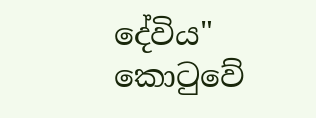දේවිය" කො‍ටුවේ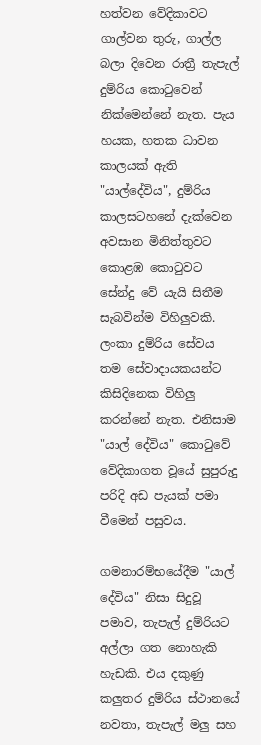හත්වන වේදිකාවට ගාල්වන තුරු, ගාල්ල බලා දිවෙන රාත්‍රී තැපැල් දුම්රිය කො‍ටුවෙන් නික්මෙන්නේ නැත. පැය හයක, හතක ධාවන කාලයක් ඇති "යාල්දේවිය", දුම්රිය කාලසටහනේ දැක්වෙන අවසාන මිනිත්තුවට කොළඹ කො‍ටුවට සේන්දු වේ යැයි සිතීම සැබවින්ම විහිලුවකි. ලංකා දුම්රිය සේවය තම සේවාදායකයන්ට කිසිදිනෙක විහිලු කරන්නේ නැත. එනිසාම "යාල් දේවිය" කො‍ටුවේ වේදිකාගත වූයේ සුපුරුදු පරිදි අඩ පැයක් පමා වීමෙන් පසුවය.

ගමනාරම්භයේදීම "යාල් දේවිය" නිසා සිදුවූ පමාව, තැපැල් දුම්රියට අල්ලා ගත නොහැකි හැඩකි. එය දකුණු කලුතර දුම්රිය ස්ථානයේ නවතා, තැපැල් මලු සහ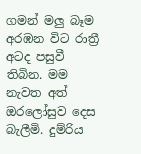ගමන් මලු බෑම අරඹන විට රාත්‍රී අටද පසුවී තිබින. මම නැවත අත් ඔරලෝසුව දෙස බැලීමි. දුම්රිය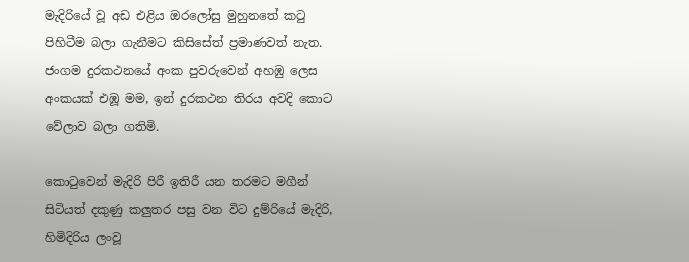මැදිරියේ වූ අඩ එළිය ඔරලෝසු මුහුනතේ ක‍ටු පිහිටීම බලා ගැනීමට කිසිසේත් ප්‍රමාණවත් නැත. ජංගම දුරකථනයේ අංක පුවරුවෙන් අහඹු ලෙස අංකයක් එඹූ මම, ඉන් දුරකථන තිරය අවදි කොට වේලාව බලා ගතිමි.

කො‍ටුවෙන් මැදිරි පිරී ඉතිරී යන තරමට මගීන් සිටියත් දකුණු කලුතර පසු වන විට දුම්රියේ මැදිරි, හිමිදිරිය ලංවූ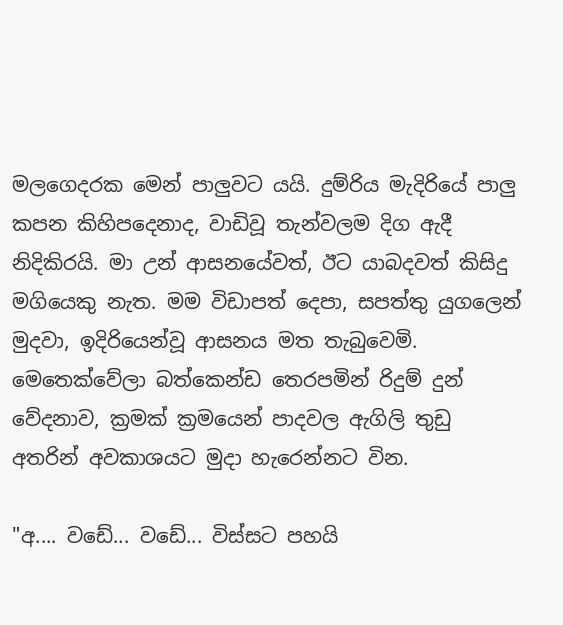මලගෙදරක මෙන් පාලුවට යයි. දුම්රිය මැදිරියේ පාලු කපන කිහිපදෙනාද, වාඩිවූ තැන්වලම දිග ඇදී නිදිකිරයි. මා උන් ආසනයේවත්, ඊට යාබදවත් කිසිදු මගියෙකු නැත. මම විඩාපත් දෙපා, සපත්තු යුගලෙන් මුදවා, ඉදිරියෙන්වූ ආසනය මත තැබුවෙමි. මෙතෙක්වේලා බත්කෙන්ඩ තෙරපමින් රිදුම් දුන් වේදනාව, ක්‍රමක් ක්‍රමයෙන් පාදවල ඇගිලි තුඩු අතරින් අවකාශයට මුදා හැරෙන්නට වින.

"අ.... වඩේ... වඩේ... විස්සට පහයි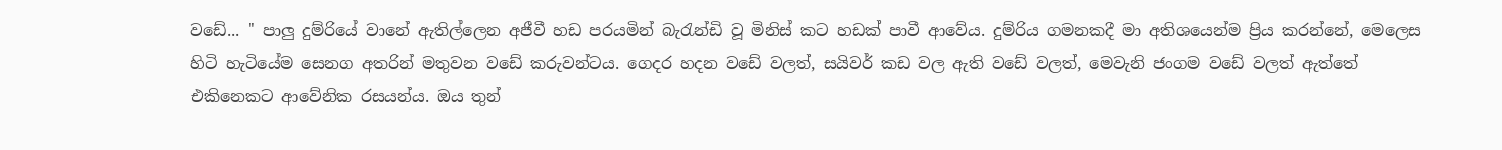වඩේ... " පාලු දුම්රියේ වානේ ඇතිල්ලෙන අජීවී හඩ පරයමින් බැ‍රැන්ඩි වූ මිනිස් කට හඩක් පාවී ආවේය. දුම්රිය ගමනකදී මා අතිශයෙන්ම ප්‍රිය කරන්නේ, මෙලෙස හිටි හැටියේම සෙනග අතරින් මතුවන වඩේ කරුවන්ටය. ගෙදර හදන වඩේ වලත්, සයිවර් කඩ වල ඇති වඩේ වලත්, මෙවැනි ජංගම වඩේ වලත් ඇත්තේ එකිනෙකට ආවේනික රසයන්ය. ඔය තුන්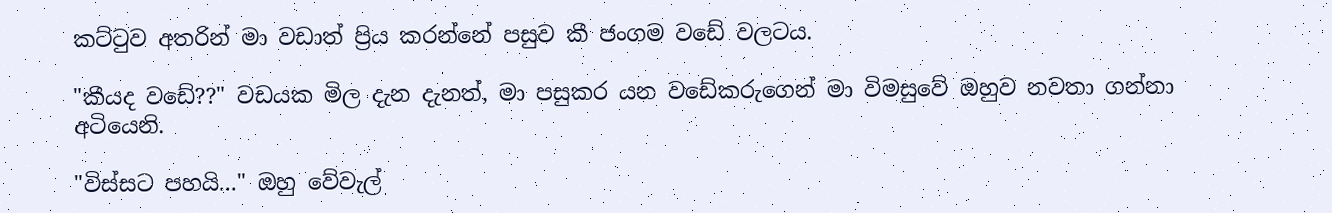කට්‍ටුව අතරින් මා වඩාත් ප්‍රිය කරන්නේ පසුව කී ජංගම වඩේ වලටය.

"කීයද වඩේ??" වඩයක මිල දැන දැනත්, මා පසුකර යන වඩේකරුගෙන් මා විමසුවේ ඔහුව නවතා ගන්නා අටියෙනි.

"විස්සට පහයි..." ඔහු වේවැල්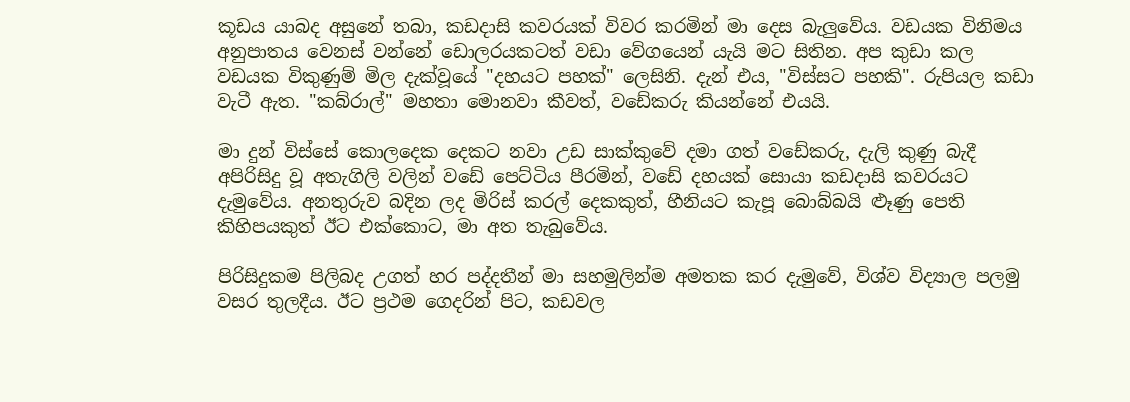කූඩය යාබද අසුනේ තබා, කඩදාසි කවරයක් විවර කරමින් මා දෙස බැලුවේය. වඩයක විනිමය අනුපාතය වෙනස් වන්නේ ඩොලරයකටත් වඩා වේගයෙන් යැයි මට සිතින. අප කුඩා කල වඩයක විකුණුම් මිල දැක්වූයේ "දහයට පහක්" ලෙසිනි. දැන් එය, "විස්සට පහකි". රුපියල කඩා වැටී ඇත. "කබ්රාල්" මහතා මොනවා කීවත්, වඩේකරු කියන්නේ එයයි.

මා දුන් විස්සේ කොලදෙක දෙකට නවා උඩ සාක්කුවේ දමා ගත් වඩේකරු, දැලි කුණු බැදී අපිරිසිදු වූ අතැගිලි වලින් වඩේ පෙට්ටිය පීරමින්, වඩේ දහයක් සොයා කඩදාසි කවරයට දැමුවේය. අනතුරුව බදින ලද මිරිස් කරල් දෙකකුත්, හීනියට කැපූ බොබ්බයි ළූණු පෙති කිහිපයකුත් ඊට එක්කොට, මා අත තැබුවේය.

පිරිසිදුකම පිලිබද උගත් හර පද්දතීන් මා සහමුලින්ම අමතක කර දැමුවේ, විශ්ව විද්‍යාල පලමු වසර තුලදීය. ඊට ප්‍රථම ගෙදරින් පිට, කඩවල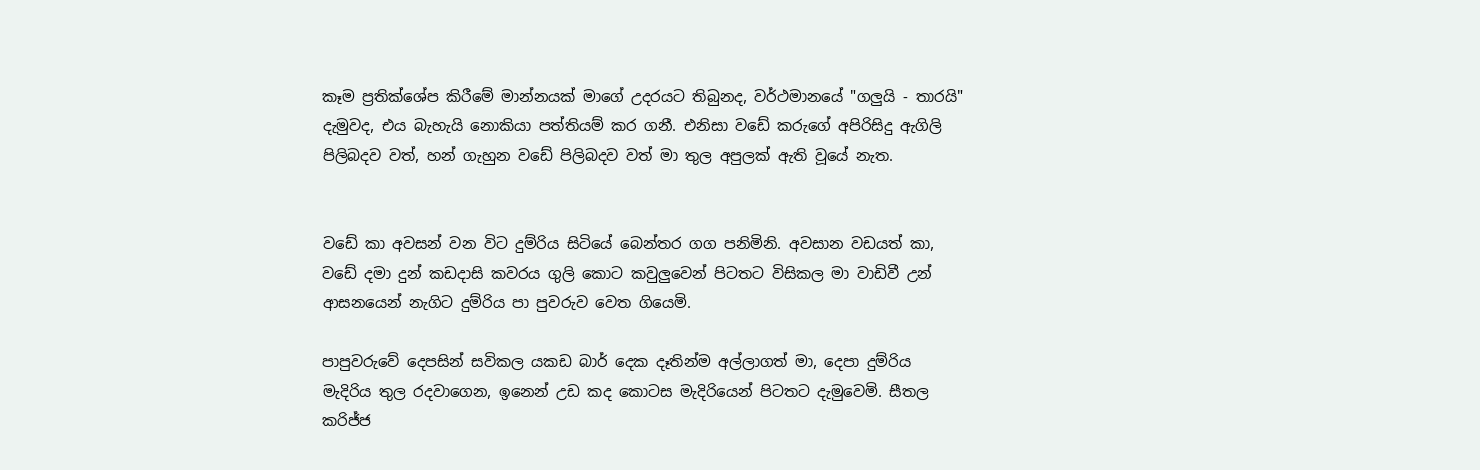කෑම ප්‍රතික්ශේප කිරීමේ මාන්නයක් මාගේ උදරයට තිබුනද, වර්ථමානයේ "ගලුයි - තාරයි" දැමුවද, එය බැහැයි නොකියා පත්තියම් කර ගනී. එනිසා වඩේ කරුගේ අපිරිසිදු ඇගිලි පිලිබදව වත්, හන් ගැහුන වඩේ පිලිබදව වත් මා තුල අපුලක් ඇති වූයේ නැත.


වඩේ කා අවසන් වන විට දුම්රිය සිටියේ බෙන්තර ගග පනිමිනි. අවසාන වඩයත් කා, වඩේ දමා දුන් කඩදාසි කවරය ගුලි කොට කවුලුවෙන් පිටතට විසිකල මා වාඩිවී උන් ආසනයෙන් නැගිට දුම්රිය පා පුවරුව වෙත ගියෙමි.

පාපුවරුවේ දෙපසින් සවිකල යකඩ බාර් දෙක දෑතින්ම අල්ලාගත් මා, දෙපා දුම්රිය මැදිරිය තුල රදවාගෙන, ඉනෙන් උඩ කද කොටස මැදිරියෙන් පිටතට දැමුවෙමි. සීතල කරිජ්ජ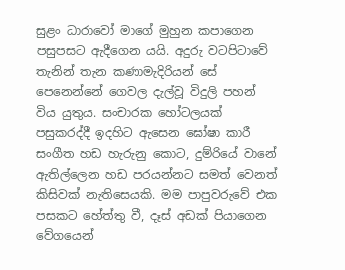සුළං ධාරාවෝ මාගේ මුහුන කපාගෙන පසුපසට ඇදීගෙන යයි. අදුරු වටපිටාවේ තැනින් තැන කණාමැදිරියන් සේ පෙනෙන්නේ ගෙවල දැල්වූ විදුලි පහන් විය යුතුය. සංචාරක හෝටලයක් පසුකරද්දී ඉදහිට ඇසෙන ඝෝෂා කාරී සංගීත හඩ හැරුනු කොට, දුම්රියේ වානේ ඇතිල්ලෙන හඩ පරයන්නට සමත් වෙනත් කිසිවක් නැතිසෙයකි. මම පාපුවරුවේ එක පසකට හේත්තු වී, දෑස් අඩක් පියාගෙන වේගයෙන්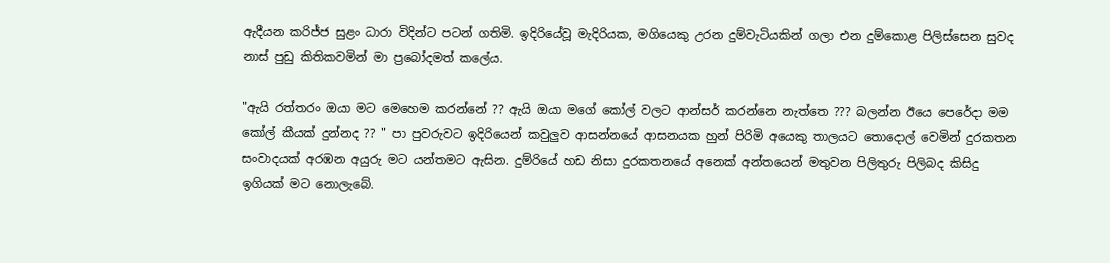ඇදීයන කරිජ්ජ සුළං ධාරා විදින්ට පටන් ගතිමි. ඉදිරියේවූ මැදිරියක, මගියෙකු උරන දුම්වැටියකින් ගලා එන දුම්කොළ පිලිස්සෙන සුවද නාස් පුඩු කිතිකවමින් මා ප්‍රබෝදමත් කලේය.

"ඇයි රත්තරං ඔයා මට මෙහෙම කරන්නේ ?? ඇයි ඔයා මගේ කෝල් වලට ආන්සර් කරන්නෙ නැත්තෙ ??? බලන්න ඊයෙ පෙරේදා මම කෝල් කීයක් දුන්නද ?? " පා පුවරුවට ඉදිරියෙන් කවුලුව ආසන්නයේ ආසනයක හුන් පිරිමි අයෙකු තාලයට තොදොල් වෙමින් දුරකතන සංවාදයක් අරඹන අයුරු මට යන්තමට ඇසින. දුම්රියේ හඩ නිසා දුරකතනයේ අනෙක් අන්තයෙන් මතුවන පිලිතුරු පිලිබද කිසිදු ඉගියක් මට නොලැබේ.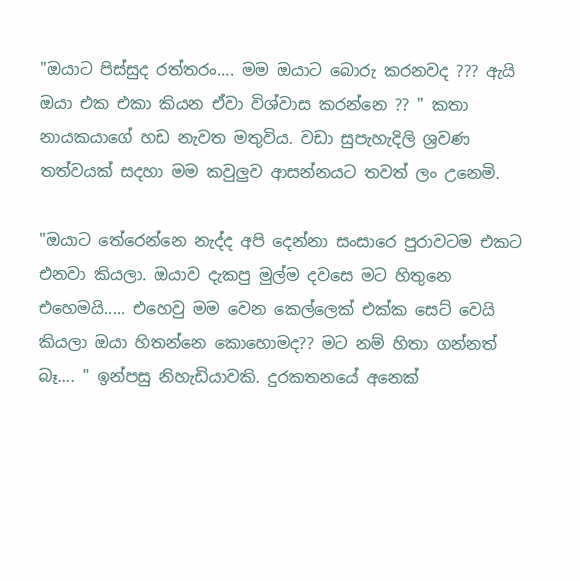"ඔයාට පිස්සුද රත්තරං.... මම ඔයාට බොරු කරනවද ??? ඇයි ඔයා එක එකා කියන ඒවා විශ්වාස කරන්නෙ ?? " කතා නායකයාගේ හඩ නැවත මතුවිය. වඩා සුපැහැදිලි ශ්‍රවණ තත්වයක් සදහා මම කවුලුව ආසන්නයට තවත් ලං උනෙමි.

"ඔයාට තේරෙන්නෙ නැද්ද අපි දෙන්නා සංසාරෙ පුරාවටම එකට එනවා කියලා. ඔයාව දැකපු මුල්ම දවසෙ මට හිතුනෙ එහෙමයි..... එහෙවු මම වෙන කෙල්ලෙක් එක්ක සෙට් වෙයි කියලා ඔයා හිතන්නෙ කොහොමද?? මට නම් හිතා ගන්නත් බෑ.... " ඉන්පසු නිහැඩියාවකි. දුරකතනයේ අනෙක්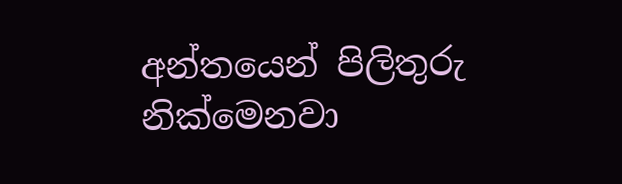අන්තයෙන් පිලිතුරු නික්මෙනවා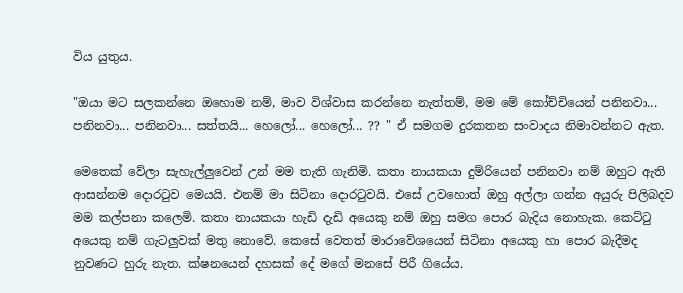විය යුතුය.

"ඔයා මට සලකන්නෙ ඔහොම නම්, මාව විශ්වාස කරන්නෙ නැත්තම්, මම මේ කෝච්චියෙන් පනිනවා... පනිනවා... පනිනවා... සත්තයි... හෙලෝ... හෙලෝ... ?? " ඒ සමගම දුරකතන සංවාදය නිමාවන්නට ඇත.

මෙතෙක් වේලා සැහැල්ලුවෙන් උන් මම තැති ගැනිමි. කතා නායකයා දුම්රියෙන් පනිනවා නම් ඔහුට ඇති ආසන්නම දොර‍ටුව මෙයයි. එනම් මා සිටිනා දොර‍ටුවයි. එසේ උවහොත් ඔහු අල්ලා ගන්න අයුරු පිලිබදව මම කල්පනා කලෙමි. කතා නායකයා හැඩි දැඩි අයෙකු නම් ඔහු සමග පොර බැදිය නොහැක. කෙට්‍ටු අයෙකු නම් ගැටලුවක් මතු නොවේ. කෙසේ වෙතත් මාරාවේශයෙන් සිටිනා අයෙකු හා පොර බැදීමද නුවණට හුරු නැත. ක්ෂනයෙන් දහසක් දේ මගේ මනසේ පිරී ගියේය.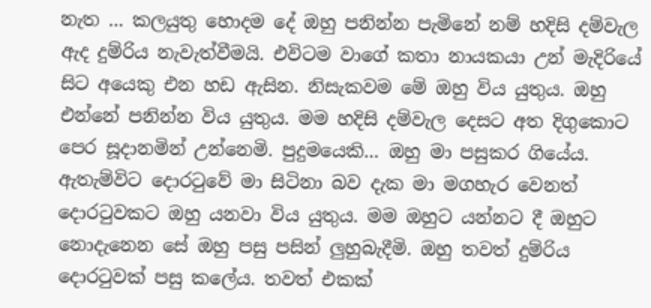නැත ... කලයුතු හොදම දේ ඔහු පනින්න පැමිනේ නම් හදිසි දම්වැල ඇද දුම්රිය නැවැත්වීමයි. එවිටම වාගේ කතා නායකයා උන් මැදිරියේ සිට අයෙකු එන හඩ ඇසින. නිසැකවම මේ ඔහු විය යුතුය. ඔහු එන්නේ පනින්න විය යුතුය. මම හදිසි දම්වැල දෙසට අත දිගුකොට පෙර සූදානමින් උන්නෙමි. පුදුමයෙකි... ඔහු මා පසුකර ගියේය. ඇතැම්විට දොර‍ටුවේ මා සිටිනා බව දැක මා මගහැර වෙනත් දොර‍ටුවකට ඔහු යනවා විය යුතුය. මම ඔහුට යන්නට දී ඔහුට නොදැනෙන සේ ඔහු පසු පසින් ලුහුබැදීමි. ඔහු තවත් දුම්රිය දොර‍ටුවක් පසු කලේය. තවත් එකක්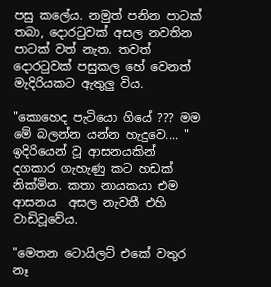පසු කලේය. නමුත් පනින පාටක් තබා, දොර‍ටුවක් අසල නවතින පාටක් වත් නැත. තවත් දොර‍ටුවක් පසුකල හේ වෙනත් මැදිරියකට ඇතුලු විය.

"කොහෙද පැටියො ගියේ ??? මම මේ බලන්න යන්න හැදුවෙ.... " ඉදිරියෙන් වූ ආසනයකින් දගකාර ගැහැණු කට හඩක් නික්මින. කතා නායකයා එම ආසනය  අසල නැවතී එහි වාඩිවූවේය.

"මෙතන ටොයිලට් එකේ වතුර නෑ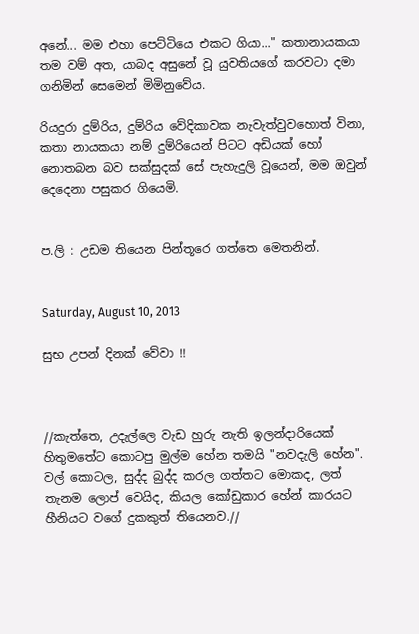අනේ... මම එහා පෙට්ටියෙ එකට ගියා..." කතානායකයා තම වම් අත, යාබද අසුනේ වූ යුවතියගේ කරවටා දමා ගනිමින් සෙමෙන් මිමිනුවේය.

රියදුරා දුම්රිය, දුම්රිය වේදිකාවක නැවැත්වුවහොත් විනා, කතා නායකයා නම් දුම්රියෙන් පිටට අඩියක් හෝ නොතබන බව සක්සුදක් සේ පැහැදුලි වූයෙන්, මම ඔවුන් දෙදෙනා පසුකර ගියෙමි.


ප.ලි : උඩම තියෙන පින්තූරෙ ගත්තෙ මෙතනින්.


Saturday, August 10, 2013

සුභ උපන් දිනක් වේවා !!



//කැත්තෙ, උදැල්ලෙ වැඩ හුරු නැති ඉලන්දාරියෙක් හිතුමතේට කොටපු මුල්ම හේන තමයි "නවදැලි හේන". වල් කොටල, සුද්ද බුද්ද කරල ගත්තට මොකද, ලත් තැනම ලොප් වෙයිද, කියල කෝඩුකාර හේන් කාරයට හීනියට වගේ දුකකුත් තියෙනව.//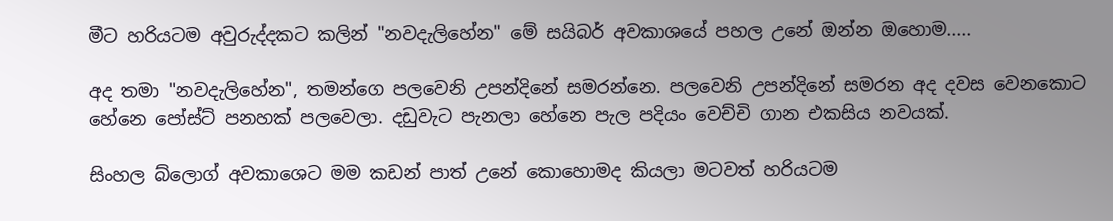මීට හරියටම අවුරුද්දකට කලින් "නවදැලිහේන" මේ සයිබර් අවකාශයේ පහල උනේ ඔන්න ඔහොම.....

අද තමා "නවදැලිහේන", තමන්ගෙ පලවෙනි උපන්දිනේ සමරන්නෙ. පලවෙනි උපන්දිනේ සමරන අද දවස වෙනකොට හේනෙ පෝස්ට් පනහක් පලවෙලා. දඩුවැට පැනලා හේනෙ පැල පදියං වෙච්චි ගාන එකසිය නවයක්.

සිංහල බ්ලොග් අවකාශෙට මම කඩන් පාත් උනේ කොහොමද කියලා මටවත් හරියටම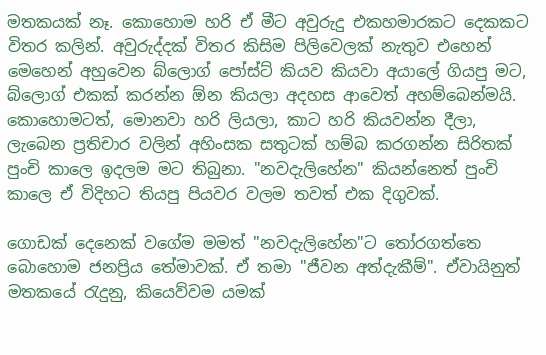මතකයක් නෑ. කොහොම හරි ඒ මීට අවුරුදු එකහමාරකට දෙකකට විතර කලින්. අවුරුද්දක් විතර කිසිම පිලිවෙලක් නැතුව එහෙන් මෙහෙන් අහුවෙන බ්ලොග් පෝස්ට් කියව කියවා අයාලේ ගියපු මට, බ්ලොග් එකක් කරන්න ඕන කියලා අදහස ආවෙත් අහම්බෙන්මයි. කොහොමටත්, මොනවා හරි ලියලා, කාට හරි කියවන්න දීලා, ලැබෙන ප්‍රතිචාර වලින් අහිංසක සතුටක් හම්බ කරගන්න සිරිතක් පුංචි කාලෙ ඉදලම මට තිබුනා. "නවදැලිහේන" කියන්නෙත් පුංචි කාලෙ ඒ විදිහට තියපු පියවර වලම තවත් එක දිගුවක්.

ගොඩක් දෙනෙක් වගේම මමත් "නවදැලිහේන"ට ‍තෝරගත්තෙ බොහොම ජනප්‍රිය තේමාවක්. ඒ තමා "ජීවන අත්දැකීම්". ඒවායිනුත් මතකයේ ‍රැදුනු, කියෙව්වම යමක්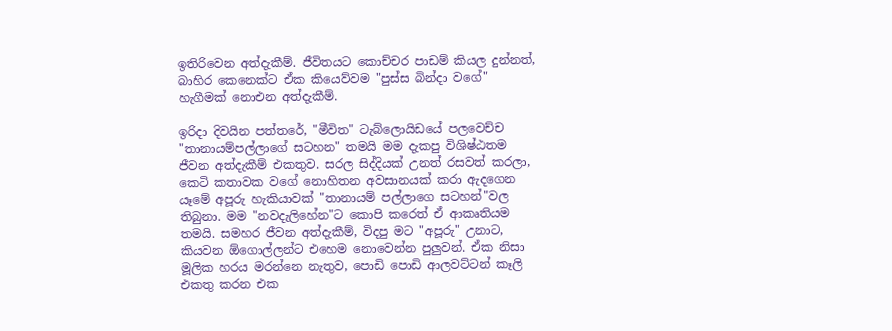ඉතිරිවෙන අත්දැකීම්. ජීවිතයට කොච්චර පාඩම් කියල දුන්නත්, බාහිර කෙනෙක්ට ඒක කියෙව්වම "පුස්ස බින්දා වගේ" හැගීමක් නොඑන අත්දැකීම්.

ඉරිදා දිවයින පත්තරේ, "මීවිත" ටැබ්ලොයිඩයේ පලවෙච්ච "තානායම්පල්ලාගේ සටහන" තමයි මම දැකපු විශිෂ්ඨතම ජීවන අත්දැකීම් එකතුව. සරල සිද්දියක් උනත් රසවත් කරලා, කෙටි කතාවක වගේ නොහිතන අවසානයක් කරා ඇදගෙන යෑමේ අපූරු හැකියාවක් "තානායම් පල්ලාගෙ සටහන්"වල තිබුනා. මම "නවදැලිහේන"ට කොපි කරෙත් ඒ ආකෘතියම තමයි. සමහර ජීවන අත්දැකීම්, විදපු මට "අපූරු" උනාට, කියවන ඕගොල්ලන්ට එහෙම නොවෙන්න පුලුවන්. ඒක නිසා මූලික හරය මරන්නෙ නැතුව, පොඩි පොඩි ආලවට්ටන් කෑලි එකතු කරන එක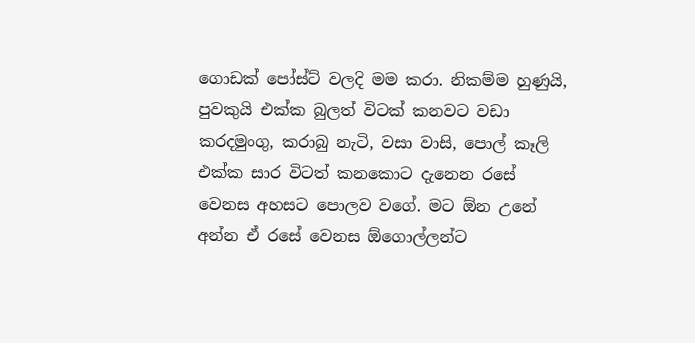ගොඩක් පෝස්ට් වලදි මම කරා. නිකම්ම හුණුයි, පුවකුයි එක්ක බුලත් විටක් කනවට වඩා කරදමුංගු, කරාබු නැටි, වසා වාසි, පොල් කෑලි එක්ක සාර විටත් කනකොට දැනෙන රසේ වෙනස අහසට පොලව වගේ. මට ඕන උනේ අන්න ඒ රසේ වෙනස ඕගොල්ලන්ට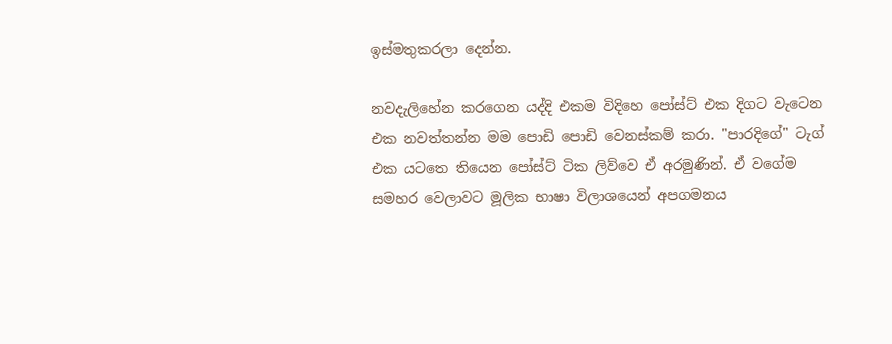ඉස්මතුකරලා දෙන්න.

නවදැලිහේන කරගෙන යද්දි එකම විදිහෙ පෝස්ට් එක දිගට වැටෙන එක නවත්තන්න මම පොඩි පොඩි වෙනස්කම් කරා. "පාරදිගේ" ටැග් එක යටතෙ තියෙන පෝස්ට් ටික ලිව්වෙ ඒ අරමුණින්. ඒ වගේම සමහර වෙලාවට මූලික භාෂා විලාශයෙන් අපගමනය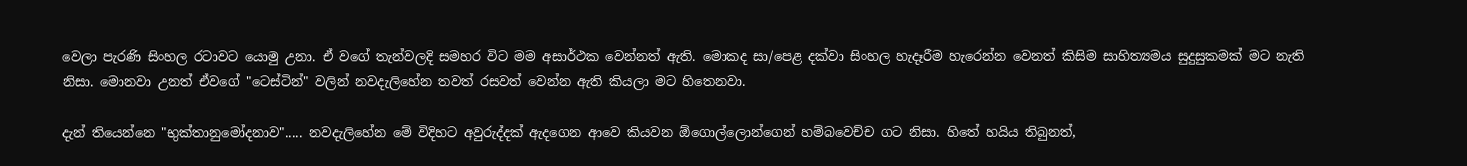වෙලා පැරණි සිංහල රටාවට යොමු උනා. ඒ වගේ තැන්වලදි සමහර විට මම අසාර්ථක වෙන්නත් ඇති. මොකද සා/පෙළ දක්වා සිංහල හැදෑරීම හැරෙන්න වෙනත් කිසිම සාහිත්‍යමය සුදුසුකමක් මට නැති නිසා. මොනවා උනත් ඒවගේ "ටෙස්ටින්" වලින් නවදැලිහේන තවත් රසවත් වෙන්න ඇති කියලා මට හිතෙනවා.

දැන් තියෙන්නෙ "භුක්තානුමෝදනාව"..... නවදැලිහේන මේ විදිහට අවුරුද්දක් ඇදගෙන ආවෙ කියවන ඕගොල්ලොන්ගෙන් හම්බවෙච්ච ගට නිසා. හිතේ හයිය තිබුනත්,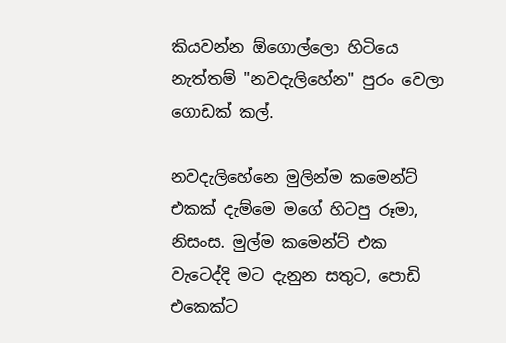කියවන්න ඕගොල්ලො හිටියෙ නැත්තම් "නවදැලිහේන" පුරං වෙලා ගොඩක් කල්.

නවදැලිහේනෙ මුලින්ම කමෙන්ට් එකක් දැම්මෙ මගේ හිටපු රූමා, නිසංස. මුල්ම කමෙන්ට් එක වැටෙද්දි මට දැනුන සතුට, පොඩි එකෙක්ට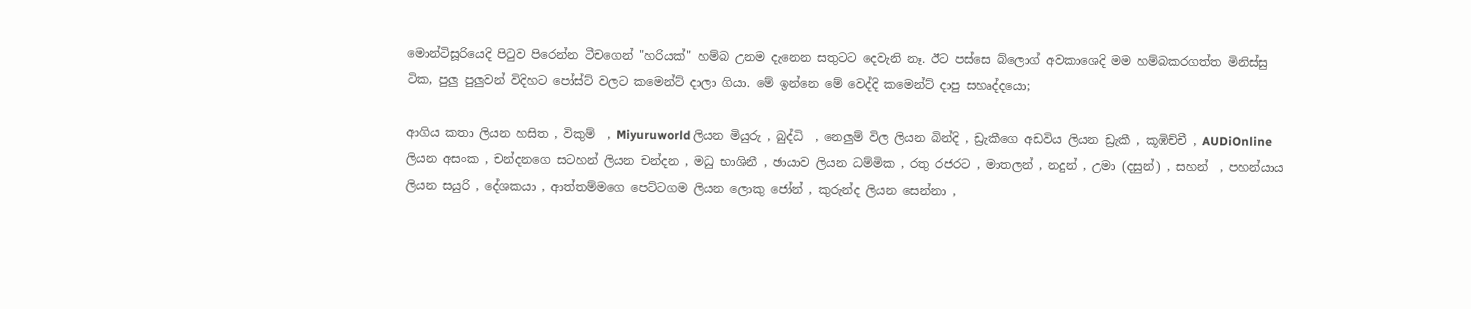මොන්ටිසූරියෙදි පි‍ටුව පිරෙන්න ටීචගෙන් "හරියක්" හම්බ උනම දැනෙන සතුටට දෙවැනි නෑ. ඊට පස්සෙ බ්ලොග් අවකාශෙදි මම හම්බකරගත්ත මිනිස්සු ටික, පුලු පුලුවන් විදිහට පෝස්ට් වලට කමෙන්ට් දාලා ගියා. මේ ඉන්නෙ මේ වෙද්දි කමෙන්ට් දාපු සහෘද්දයො;

ආගිය කතා ලියන හසිත , විකුම්  , Miyuruworld ලියන මියුරු , බුද්ධි  , නෙලුම් විල ලියන බින්දි , ඩ්‍රැකීගෙ අඩවිය ලියන ඩ්‍රැකී , කූඹිච්චී , AUDiOnline ලියන අසංක , චන්දනගෙ සටහන් ලියන චන්දන , මධු භාශිනී , ඡායාව ලියන ධම්මික , රතු රජරට , මාතලන් , නදුන් , උමා (දසුන්) , සහන්  , පහන්යාය ලියන සයුරි , දේශකයා , ආත්තම්මගෙ පෙට්ටගම ලියන ලොකු ජෝන් , කුරුන්ද ලියන සෙන්නා ,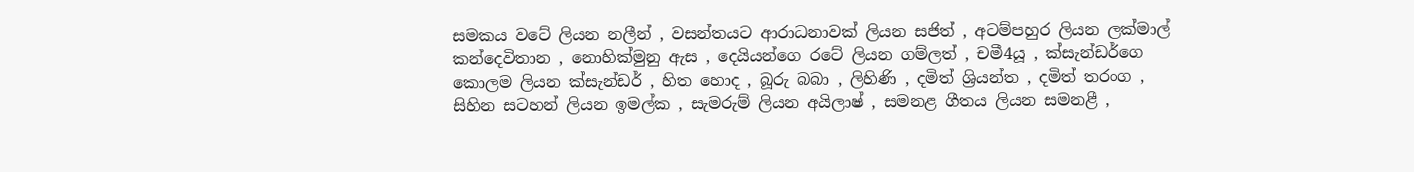සමකය වටේ ලියන නලීන් , වසන්තයට ආරාධනාවක් ලියන සජිත් , අටම්පහුර ලියන ලක්මාල් කන්දෙවිතාන , නොහික්මුනු ඇස , දෙයියන්ගෙ රටේ ලියන ගම්ලත් , චමී4යූ , ක්සැන්ඩර්ගෙ කොලම ලියන ක්සැන්ඩර් , හිත හොද , බූරු බබා , ලිහිණි , දමිත් ශ්‍රියන්ත , දමිත් තරංග , සිහින සටහන් ලියන ඉමල්ක , සැමරුම් ලියන අයිලාෂ් , සමනළ ගීතය ලියන සමනළී ,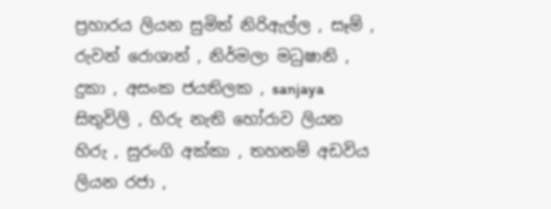ප්‍රහාරය ලියන සුමිත් නිරිඇල්ල , සෑම් , රුවන් රොශාන් , නිර්මලා මධුෂානි , දුකා , අසංක ජයතිලක , sanjaya සිතුවිලි , හිරු නැති හෝරාව ලියන හිරු , සුරංගි අක්කා , තහනම් අඩවිය ලියන රජා ,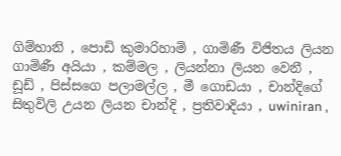ගිම්හානි , පොඩි කුමාරිහාමි , ගාමිණී විජිතය ලියන ගාමිණී අයියා , කම්මල , ලියන්නා ලියන වෙනී , ඩූඩ් , පිස්සගෙ පලාමල්ල , මී ගොඩයා , චාන්දිගේ සිතුවිලි උයන ලියන චාන්දි , ප්‍රතිවාදියා , uwiniran ,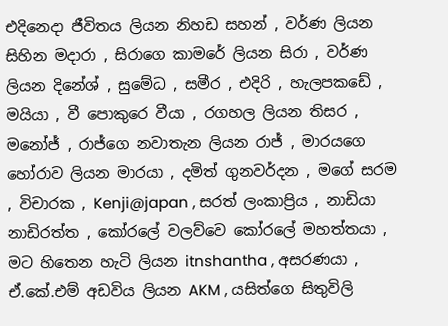එදිනෙදා ජීවිතය ලියන නිහඩ සහන් , වර්ණ ලියන සිහින මදාරා , සිරාගෙ කාමරේ ලියන සිරා , වර්ණ ලියන දිනේශ් , සුමේධ , සමීර , එදිරි , හැලපකඩේ , මයියා , වී පොකුරෙ වීයා , රගහල ලියන තිසර , මනෝජ් , රාජ්ගෙ නවාතැන ලියන රාජ් , මාරයගෙ හෝරාව ලියන මාරයා , දමිත් ගුනවර්දන , මගේ සරම , විචාරක , Kenji@japan , සරත් ලංකාප්‍රිය , නාඩියා නාඩිරත්ත , කෝරලේ වලව්වෙ කෝරලේ මහත්තයා , මට හිතෙන හැටි ලියන itnshantha , අසරණයා , ඒ.කේ.එම් අඩවිය ලියන AKM , යසිත්ගෙ සිතුවිලි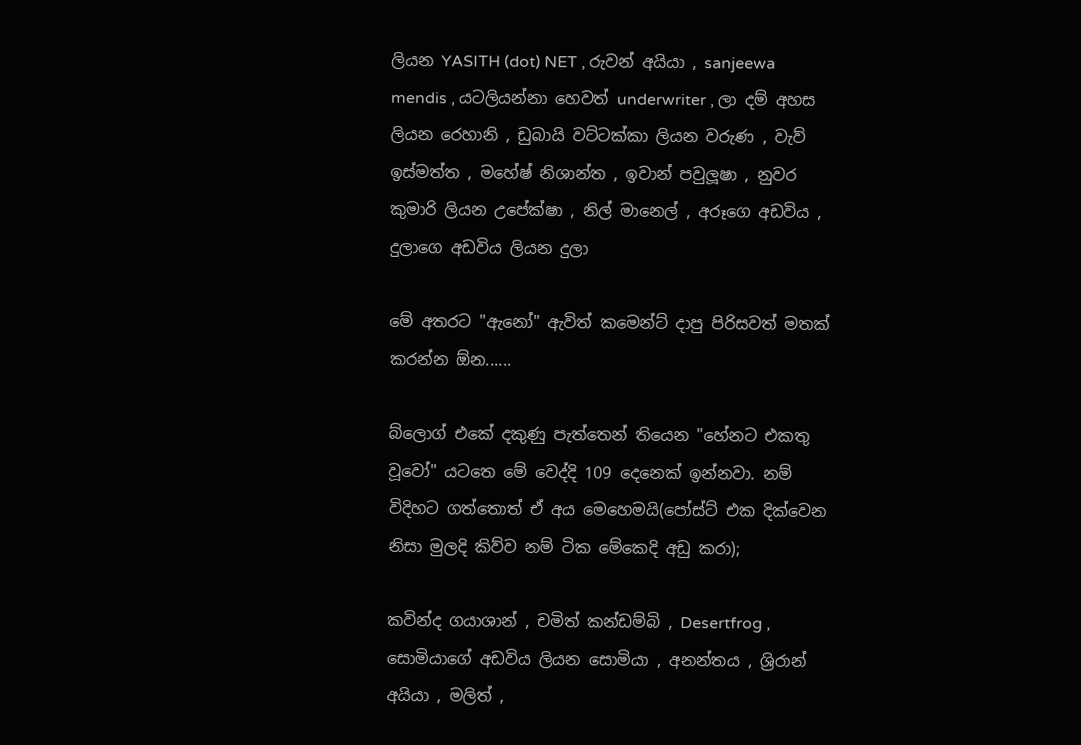ලියන YASITH (dot) NET , රුවන් අයියා , sanjeewa mendis , යටලියන්නා හෙවත් underwriter , ලා දම් අහස ලියන රෙහානි , ඩුබායි වට්ටක්කා ලියන වරුණ , වැව් ඉස්මත්ත , මහේෂ් නිශාන්ත , ඉවාන් පවුලූෂා , නුවර කුමාරි ලියන උපේක්ෂා , නිල් මානෙල් , අරූගෙ අඩවිය , දුලාගෙ අඩවිය ලියන දුලා

මේ අතරට "ඇනෝ" ඇවිත් කමෙන්ට් දාපු පිරිසවත් මතක් කරන්න ඕන......

බ්ලොග් එකේ දකුණු පැත්තෙන් තියෙන "හේනට එකතු වූවෝ" යටතෙ මේ වෙද්දි 109 දෙනෙක් ඉන්නවා. නම් විදිහට ගත්තොත් ඒ අය මෙහෙමයි(පෝස්ට් එක දික්වෙන නිසා මුලදි කිව්ව නම් ටික මේකෙදි අඩු කරා);

කවින්ද ගයාශාන් , චමිත් කන්ඩම්බි , Desertfrog , සොමියාගේ අඩවිය ලියන සොමියා , අනන්තය , ශ්‍රිරාන් අයියා , මලිත් ,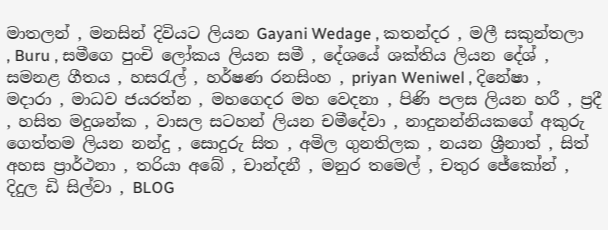මාතලන් , මනසින් දිවියට ලියන Gayani Wedage , කතන්දර , මලී සකුන්තලා , Buru , සමීගෙ පුංචි ලෝකය ලියන සමී , දේශයේ ශක්තිය ලියන දේශ් , සමනළ ගීතය , හස‍රැල් , හර්ෂණ රනසිංහ , priyan Weniwel , දිනේෂා , මදාරා , මාධව ජයරත්න , මහගෙදර මහ වෙදනා , පිණි පලස ලියන හරී , ප්‍රදී , හසිත මදුශන්ක , වාසල සටහන් ලියන චමීදේවා , නාදුනන්නියකගේ අකුරු ගෙත්තම ලියන නන්දු , සොදුරු සිත , අමිල ගුනතිලක , නයන ශ්‍රීනාත් , සිත් අහස ප්‍රාර්ථනා , තරියා අබේ , චාන්දනී , මනුර තමෙල් , චතුර ජේකෝන් , දිදුල ඩි සිල්වා , BLOG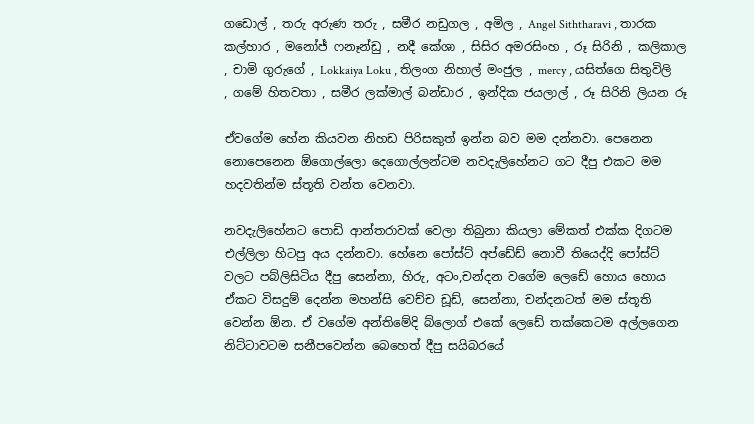ගඩොල් , තරු අරුණ තරු , සමීර නඩුගල , අමිල , Angel Siththaravi , තාරක කල්හාර , මනෝජ් ෆනෑන්ඩු , නදී කේශා , සිසිර අමරසිංහ , රූ සිරිනි , කලිකාල , චාමි ගුරුගේ , Lokkaiya Loku , තිලංග නිහාල් මංජුල , mercy , යසිත්ගෙ සිතුවිලි , ගමේ හිතවතා , සමීර ලක්මාල් බන්ඩාර , ඉන්දික ජයලාල් , රූ සිරිනි ලියන රූ

ඒවගේම හේන කියවන නිහඩ පිරිසකුත් ඉන්න බව මම දන්නවා. පෙනෙන නොපෙනෙන ඕගොල්ලො දෙගොල්ලන්ටම නවදැලිහේනට ගට දීපු එකට මම හදවතින්ම ස්තූති වන්ත වෙනවා.

නවදැලිහේනට පොඩි ආන්තරාවක් වෙලා තිබුනා කියලා මේකත් එක්ක දිගටම එල්ලිලා හිටපු අය දන්නවා. හේනෙ පෝස්ට් අප්ඩේඩ් නොවී තියෙද්දි පෝස්ට් වලට පබ්ලිසිටිය දීපු සෙන්නා, හිරු, අටං,චන්දන වගේම ලෙඩේ හොය හොය ඒකට විසදුම් දෙන්න මහන්සි වෙච්ච ඩූඩ්, සෙන්නා, චන්දනටත් මම ස්තූති වෙන්න ඕන. ඒ වගේම අන්තිමේදි බ්ලොග් එකේ ලෙඩේ තක්කෙටම අල්ලගෙන නිට්ටාවටම සනීපවෙන්න බෙහෙත් දීපු සයිබරයේ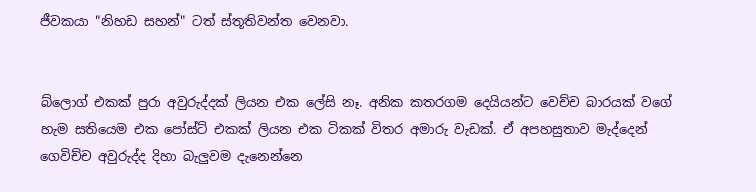ජීවකයා "නිහඩ සහන්" ටත් ස්තූතිවන්ත වෙනවා.


බ්ලොග් එකක් පුරා අවුරුද්දක් ලියන එක ලේසි නෑ. අනික කතරගම දෙයියන්ට වෙච්ච බාරයක් වගේ හැම සතියෙම එක පෝස්ට් එකක් ලියන එක ටිකක් විතර අමාරු වැඩක්. ඒ අපහසුතාව මැද්දෙන් ගෙවිච්ච අවුරුද්ද දිහා බැලුවම දැනෙන්නෙ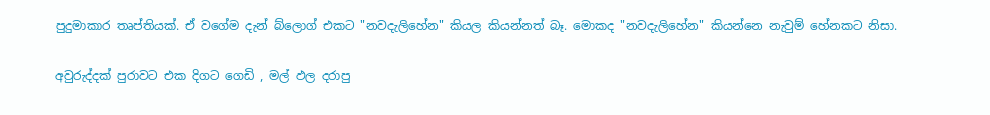පුදුමාකාර තෘප්තියක්. ඒ වගේම දැන් බ්ලොග් එකට "නවදැලිහේන" කියල කියන්නත් බෑ. මොකද "නවදැලිහේන" කියන්නෙ නැවුම් හේනකට නිසා.

අවුරුද්දක් පුරාවට එක දිගට ගෙඩි , මල් ඵල දරාපු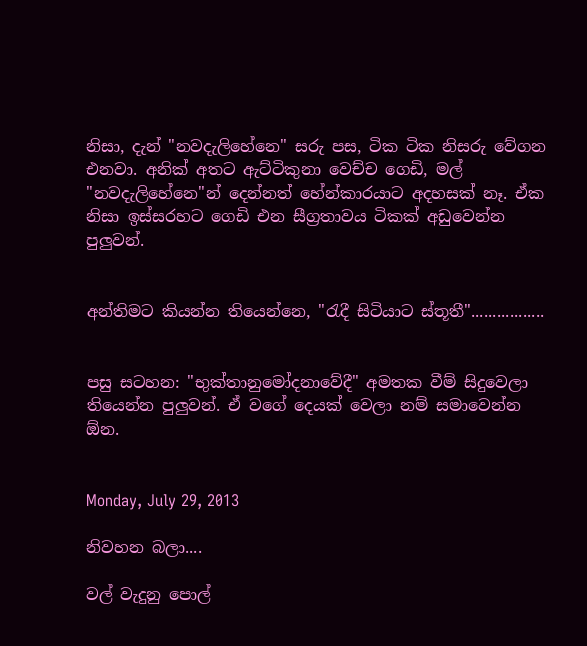නිසා, දැන් "නවදැලිහේනෙ" සරු පස, ටික ටික නිසරු වේගන එනවා. අනික් අතට ඇට්ටිකුනා වෙච්ච ගෙඩි, මල් "නවදැලිහේනෙ"න් දෙන්නත් හේන්කාරයාට අදහසක් නෑ. ඒක නිසා ඉස්සරහට ගෙඩි එන සීග්‍රතාවය ටිකක් අඩුවෙන්න පුලුවන්.


අන්තිමට කියන්න තියෙන්නෙ, "රැදී සිටියාට ස්තූතී".................


පසු සටහන: "භුක්තානුමෝදනාවේදී" අමතක වීම් සිදුවෙලා තියෙන්න පුලුවන්. ඒ වගේ දෙයක් වෙලා නම් සමාවෙන්න ඕන.


Monday, July 29, 2013

නිවහන බලා....

වල් වැදුනු පොල්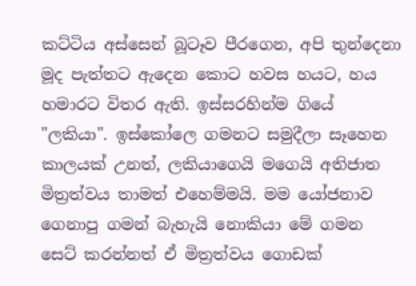කට්ටිය අස්සෙන් බූටෑව පීරගෙන, අපි තුන්දෙනා මූද පැත්තට ඇදෙන කොට හවස හයට, හය හමාරට විතර ඇති. ඉස්සරහින්ම ගියේ "ලකියා". ඉස්කෝලෙ ගමනට සමුදීලා සෑහෙන කාලයක් උනත්, ලකියාගෙයි මගෙයි අතිජාත මිත්‍රත්වය තාමත් එහෙම්මයි. මම යෝජනාව ගෙනාපු ගමන් බැහැයි නොකියා මේ ගමන සෙට් කරන්නත් ඒ මිත්‍රත්වය ගොඩක්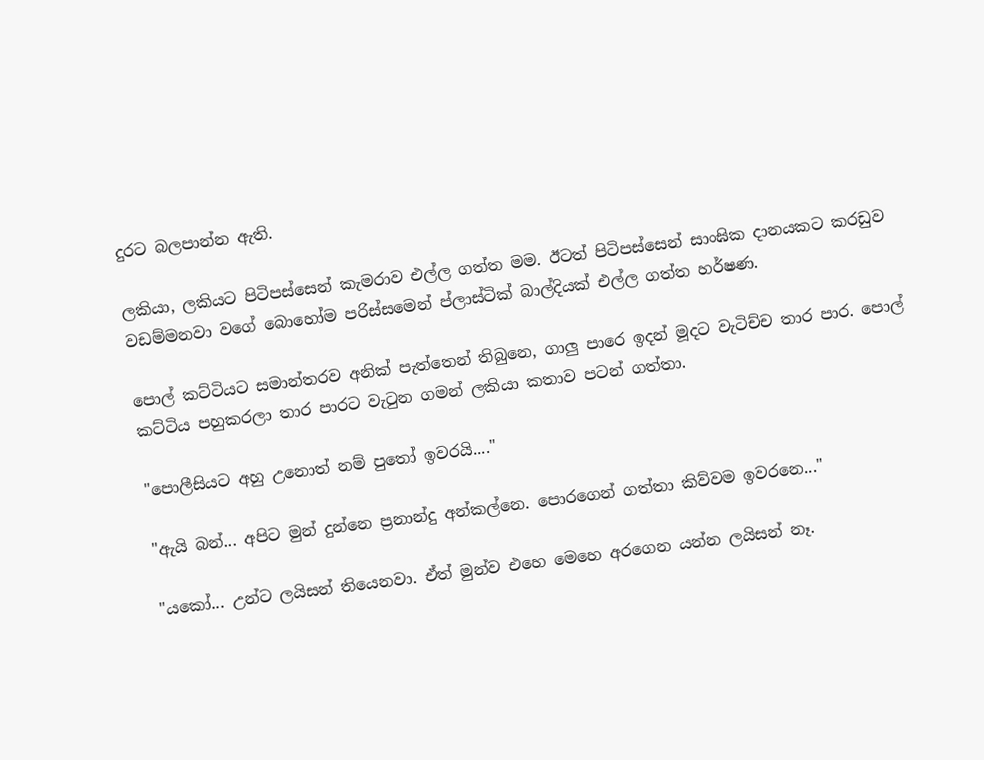දුරට බලපාන්න ඇති.

ලකියා, ලකියට පිටිපස්සෙන් කැමරාව එල්ල ගත්ත මම. ඊටත් පිටිපස්සෙන් සාංඝික දානයකට කරඩුව වඩම්මනවා වගේ බොහෝම පරිස්සමෙන් ප්ලාස්ටික් බාල්දියක් එල්ල ගත්ත හර්ෂණ.

පොල් කට්ටියට සමාන්තරව අනික් පැත්තෙන් තිබුනෙ, ගාලු පාරෙ ඉදන් මූදට වැටිච්ච තාර පාර. පොල් කට්ටිය පහුකරලා තාර පාරට වැ‍ටුන ගමන් ලකියා කතාව පටන් ගත්තා.

"පොලීසියට අහු උනොත් නම් පු‍තෝ ඉවරයි...."

"ඇයි බන්... අපිට මුන් දුන්නෙ ප්‍රනාන්දු අන්කල්නෙ. පොරගෙන් ගත්තා කිව්වම ඉවරනෙ..."

"යකෝ... උන්ට ලයිසන් තියෙනවා. ඒත් මුන්ව එහෙ මෙහෙ අරගෙන යන්න ලයිසන් නෑ.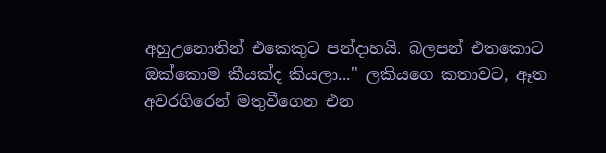අහුඋනොතින් එකෙකුට පන්දාහයි. බලපන් එතකොට ඔක්කොම කීයක්ද කියලා..." ලකියගෙ කතාවට, ඈත අවරගිරෙන් මතුවීගෙන එන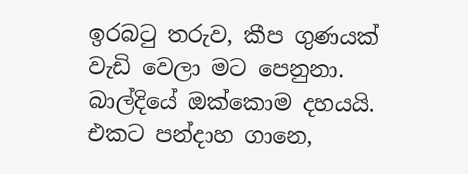ඉරබ‍ටු තරුව, කීප ගුණයක් වැඩි වෙලා මට පෙනුනා. බාල්දියේ ඔක්කොම දහයයි. එකට පන්දාහ ගානෙ,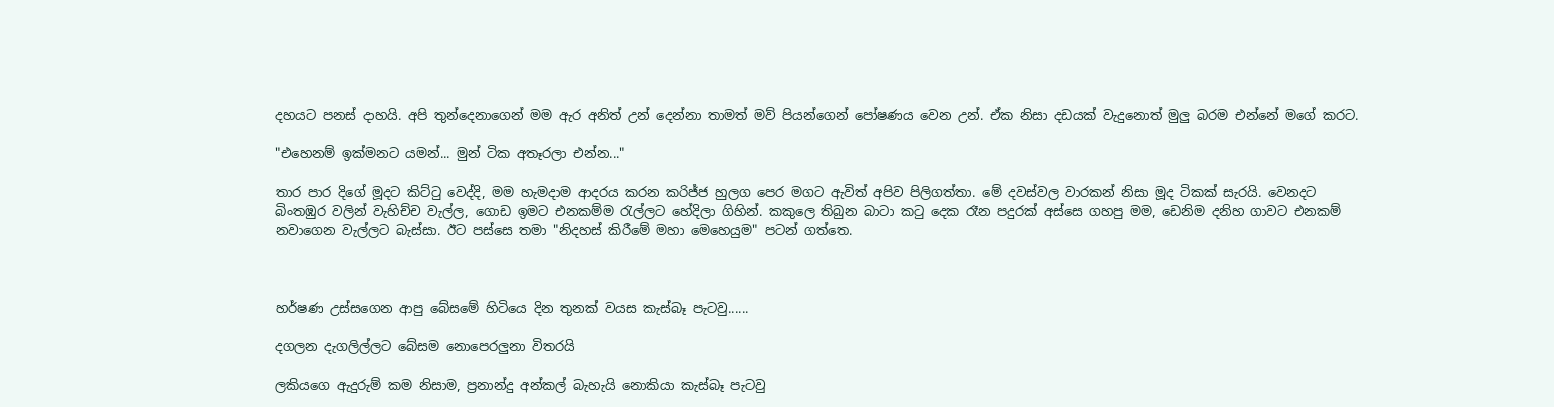දහයට පනස් දාහයි. අපි තුන්දෙනාගෙන් මම ඇර අනිත් උන් දෙන්නා තාමත් මව් පියන්ගෙන් පෝෂණය වෙන උන්. ඒක නිසා දඩයක් වැදුනොත් මුලු බරම එන්නේ මගේ කරට.

"එහෙනම් ඉක්මනට යමන්... මුන් ටික අතෑරලා එන්න..."

තාර පාර දිගේ මූදට කිට්‍ටු වෙද්දි, මම හැමදාම ආදරය කරන කරිජ්ජ හුලග පෙර මගට ඇවිත් අපිව පිලිගත්තා. මේ දවස්වල වාරකන් නිසා මූද ටිකක් සැරයි. වෙනදට බිංතඹුර වලින් වැහිච්ච වැල්ල, ගොඩ ඉමට එනකම්ම ‍රැල්ලට හේදිලා ගිහින්. කකුලෙ තිබුන බාටා ක‍ටු දෙක රෑන පදුරක් අස්සෙ ගහපු මම, ඩෙනිම දනිහ ගාවට එනකම් නවාගෙන වැල්ලට බැස්සා. ඊට පස්සෙ තමා "නිදහස් කිරීමේ මහා මෙහෙයුම" පටන් ගත්තෙ.



හර්ෂණ උස්සගෙන ආපු බේසමේ හිටියෙ දින තුනක් වයස කැස්බෑ පැටවු......

දගලන දැගලිල්ලට බේසම නොපෙරලුනා විතරයි

ලකියගෙ ඇදුරුම් කම නිසාම, ප්‍රනාන්දු අන්කල් බැහැයි නොකියා කැස්බෑ පැටවු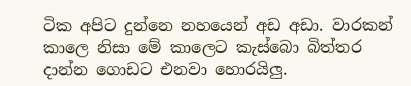ටික අපිට දුන්නෙ නහයෙන් අඩ අඩා. වාරකන් කාලෙ නිසා මේ කාලෙට කැස්බො බිත්තර දාන්න ගොඩට එනවා හොරයිලු.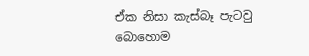ඒක නිසා කැස්බෑ පැටවු බොහොම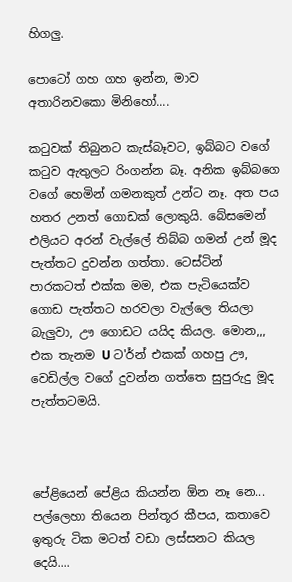හිගලු.

පොටෝ ගහ ගහ ඉන්න, මාව අතාරිනවකො මිනිහෝ....

ක‍ටුවක් තිබුනට කැස්බෑවට, ඉබ්බට වගේ ක‍ටුව ඇතුලට රිංගන්න බෑ. අනික ඉබ්බගෙ වගේ හෙමින් ගමනකුත් උන්ට නෑ. අත පය හතර උනත් ගොඩක් ලොකුයි. බේසමෙන් එලියට අරන් වැල්ලේ තිබ්බ ගමන් උන් මූද පැත්තට දුවන්න ගත්තා. ටෙස්ටින් පාරකටත් එක්ක මම, එක පැටියෙක්ව ගොඩ පැත්තට හරවලා වැල්ලෙ තියලා බැලුවා, ඌ ගොඩට යයිද කියල. මොන,,, එක තැනම U ට'ර්න් එකක් ගහපු ඌ, වෙඩිල්ල වගේ දුවන්න ගත්තෙ සුපුරුදු මූද පැත්තටමයි.



පේළියෙන් පේළිය කියන්න ඕන නෑ නෙ... පල්ලෙහා තියෙන පින්තූර කීපය, කතාවෙ ඉතුරු ටික මටත් වඩා ලස්සනට කියල දෙයි....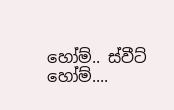හෝම්.. ස්වීට් හෝම්....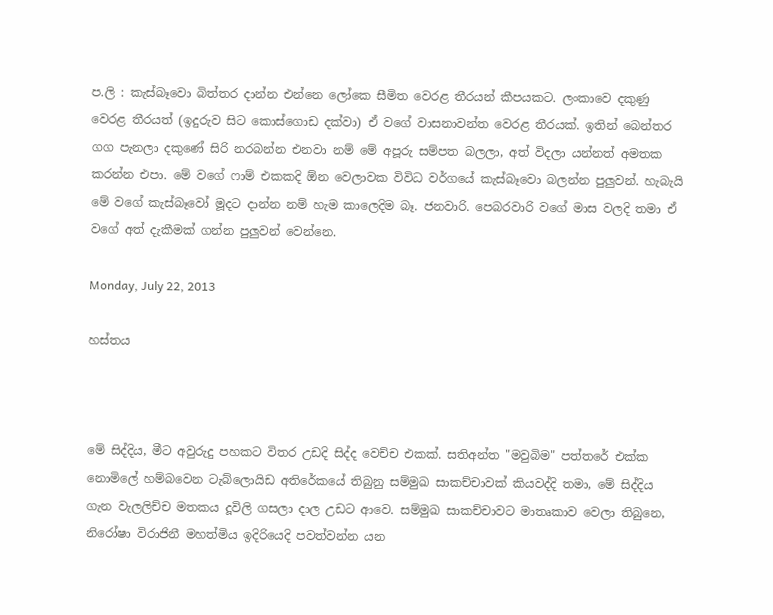ප.ලි : කැස්බෑවො බිත්තර දාන්න එන්නෙ ලෝකෙ සීමිත වෙරළ තීරයන් කීපයකට. ලංකාවෙ දකුණු වෙරළ තීරයත් (ඉදුරුව සිට කොස්ගොඩ දක්වා) ඒ වගේ වාසනාවන්ත වෙරළ තීරයක්. ඉතින් බෙන්තර ගග පැනලා දකුණේ සිරි නරබන්න එනවා නම් මේ අපූරු සම්පත බලලා, අත් විදලා යන්නත් අමතක කරන්න එපා. මේ වගේ ෆාම් එකකදි ඕන වෙලාවක විවිධ වර්ගයේ කැස්බෑවො බලන්න පුලුවන්. හැබැයි මේ වගේ කැස්බෑවෝ මූදට දාන්න නම් හැම කාලෙදිම බෑ. ජනවාරි. පෙබරවාරි වගේ මාස වලදි තමා ඒ වගේ අත් දැකීමක් ගන්න පුලුවන් වෙන්නෙ.

Monday, July 22, 2013

හස්තය



මේ සිද්දිය, මීට අවුරුදු පහකට විතර උඩදි සිද්ද වෙච්ච එකක්. සතිඅන්ත "මවුබිම" පත්තරේ එක්ක නොමිලේ හම්බවෙන ටැබ්ලොයිඩ අතිරේකයේ තිබුනු සම්මුඛ සාකච්චාවක් කියවද්දි තමා, මේ සිද්දිය ගැන වැලලිච්ච මතකය දූවිලි ගසලා දාල උඩට ආවෙ. සම්මුඛ සාකච්චාවට මාතෘකාව වෙලා තිබුනෙ, නිරෝෂා විරාජිනී මහත්මිය ඉදිරියෙදි පවත්වන්න යන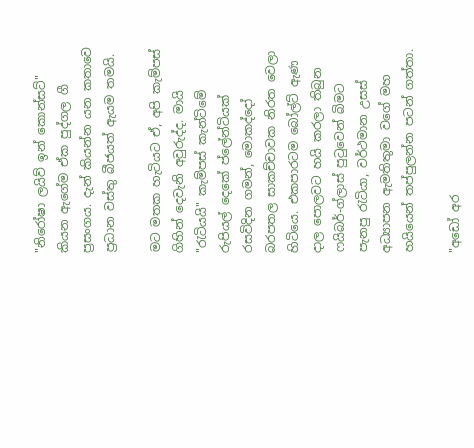"නිරෝෂා ලයිව් ඉන් කොන්සට්" කියන ඇගේම ඒක පුද්ගල ගී ප්‍රසංගය. දැන් කියන්න යන කතාවෙ ප්‍රධාන වස්තු බීජයත් ඇයම තමයි.

මට මතක හැටියට ඒ, අපි කැම්පස් ගිහින් දෙවැනි අවුරුද්ද. මායි "රැටියයි" කැම්පස් කැන්ටිමේ රුපියල් දෙකේ ප්ලේන්ටියක් රසවිදින ගමන්, මොකද්දෝ බරපතල සාකච්චාවක නිරත වෙලා හිටියෙ. එකපාරටම බෝල්ට් ඇණ දාල පොලවට හයි කරලා තිබුන ෆයිබර්-ග්ලාස් පු‍ටුවෙන් බිමට පැනපු ‍රැටියා, වර්ථමාන උසස් අධ්‍යාපන ඇමතිතුමා වගේ මහ හයියෙන් තප්පුලන්න පටන් ගත්තා.

"අඩෝ අර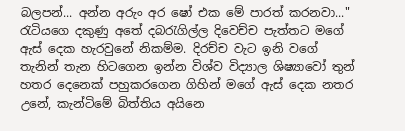බලපන්... අන්න අරුං අර ෂෝ එක මේ පාරත් කරනවා..." රැටියගෙ දකුණු අතේ දබ‍රැගිල්ල දිවෙච්ච පැත්තට මගේ ඇස් දෙක හැරවුනේ නිකම්ම. දිරච්ච වැට ඉනි වගේ තැනින් තැන හිටගෙන ඉන්න විශ්ව විද්‍යාල ශිෂ්‍යාවෝ තුන් හතර දෙනෙක් පහුකරගෙන ගිහින් මගේ ඇස් දෙක නතර උනේ, කැන්ටිමේ බිත්තිය අයිනෙ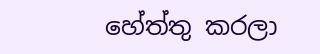හේත්තු කරලා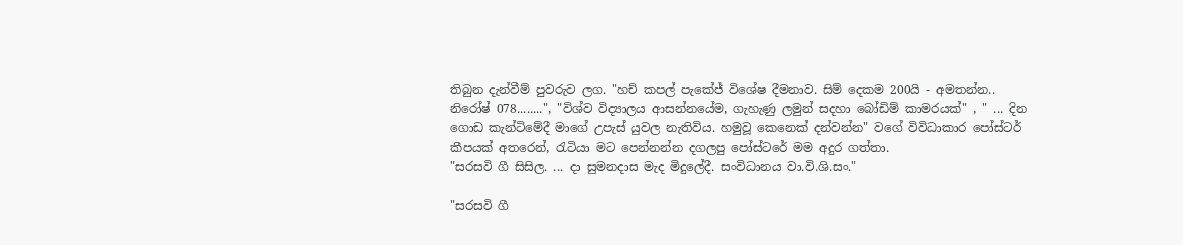තිබුන දැන්වීම් පුවරුව ලග. "හච් කපල් පැකේජ් විශේෂ දීමනාව. සිම් දෙකම 200යි - අමතන්න.. නිරෝෂ් 078........", "විශ්ව විද්‍යාලය ආසන්නයේම, ගැහැණු ලමුන් සදහා බෝඩිම් කාමරයක්" , " ... දින ගොඩ කැන්ටිමේදී මාගේ උපැස් යුවල නැතිවිය. හමුවූ කෙනෙක් දන්වන්න" වගේ විවිධාකාර පෝස්ටර් කීපයක් අතරෙන්, රැටියා මට පෙන්නන්න දගලපු පෝස්ටරේ මම අදුර ගත්තා.
"සරසවි ගී සිසිල. ... දා සුමනදාස මැද මිදුලේදී. සංවිධානය වා.වි.ශි.සං."

"සරසවි ගී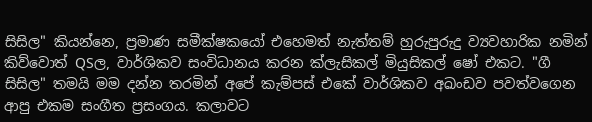සිසිල" කියන්නෙ, ප්‍රමාණ සමීක්ෂකයෝ එහෙමත් නැත්තම් හුරුපුරුදු ව්‍යවහාරික නමින් කිව්වොත් QSල, වාර්ශිකව සංවිධානය කරන ක්ලැසිකල් මියුසිකල් ෂෝ එකට. "ගී සිසිල" තමයි මම දන්න තරමින් අපේ කැම්පස් එකේ වාර්ශිකව අඛංඩව පවත්වගෙන ආපු එකම සංගීත ප්‍රසංගය. කලාවට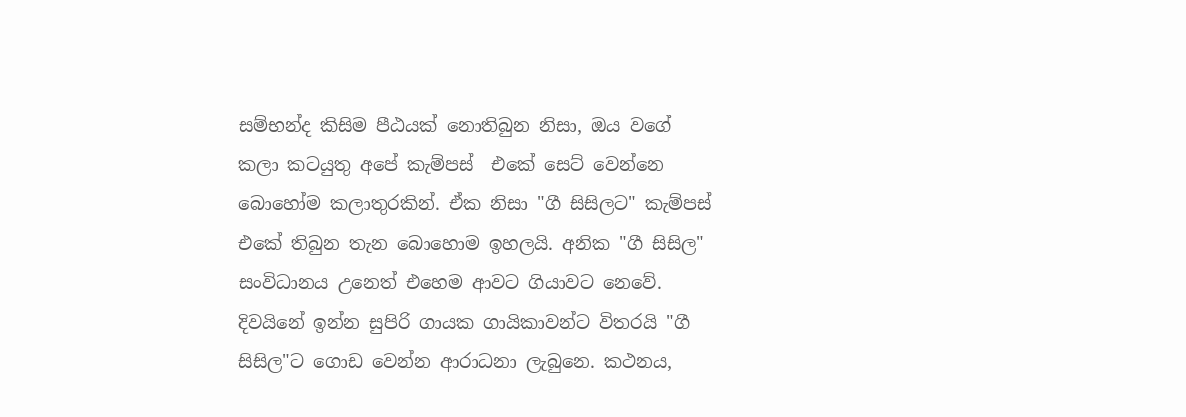සම්භන්ද කිසිම පීඨයක් නොතිබුන නිසා, ඔය වගේ කලා කටයුතු අපේ කැම්පස්  එකේ සෙට් වෙන්නෙ බොහෝම කලාතුරකින්. ඒක නිසා "ගී සිසිලට" කැම්පස් එකේ තිබුන තැන බොහොම ඉහලයි. අනික "ගී සිසිල" සංවිධානය උනෙත් එහෙම ආවට ගියාවට නෙවේ. දිවයිනේ ඉන්න සුපිරි ගායක ගායිකාවන්ට විතරයි "ගී සිසිල"ට ගොඩ වෙන්න ආරාධනා ලැබුනෙ. කථනය,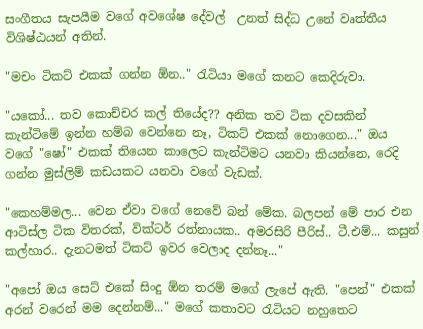සංගීතය සැපයීම වගේ අවශේෂ දේවල්  උනත් සිද්ධ උනේ වෘත්තීය විශිෂ්ඨයන් අතින්.

"මචං ටිකට් එකක් ගන්න ඕන.." රැටියා මගේ කනට කෙදිරුවා.

"යකෝ... තව කොච්චර කල් තියේද?? අනික තව ටික දවසකින් කැන්ටිමේ ඉන්න හම්බ වෙන්නෙ නෑ, ටිකට් එකක් නොගෙන..." ඔය වගේ "ෂෝ" එකක් තියෙන කාලෙට කැන්ටිමට යනවා කියන්නෙ, රෙදි ගන්න මුස්ලිම් කඩයකට යනවා වගේ වැඩක්.

"කෙහම්මල... වෙන ඒවා වගේ නෙවේ බන් මේක. බලපන් මේ පාර එන ආටිස්ල ටික විතරක්, වික්ටර් රත්නායක.. අමරසිරි පීරිස්.. ටී.එම්... කසුන් කල්හාර.. දැනටමත් ටිකට් ඉවර වෙලාද දන්නෑ..."

"අපෝ ඔය සෙට් එකේ සිංදු ඕන තරම් මගේ ලැපේ ඇති. "පෙන්" එකක් අරන් වරෙන් මම දෙන්නම්..." මගේ කතාවට ‍රැටියට නහුතෙට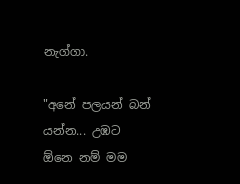නැග්ගා.

"අනේ පලයන් බන් යන්න... උඹට ඕනෙ නම් මම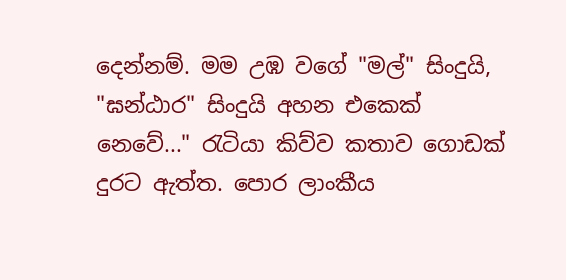දෙන්නම්. මම උඹ වගේ "මල්" සිංදුයි, "ඝන්ඨාර" සිංදුයි අහන එකෙක් නෙවේ..." රැටියා කිව්ව කතාව ගොඩක් දුරට ඇත්ත. පොර ලාංකීය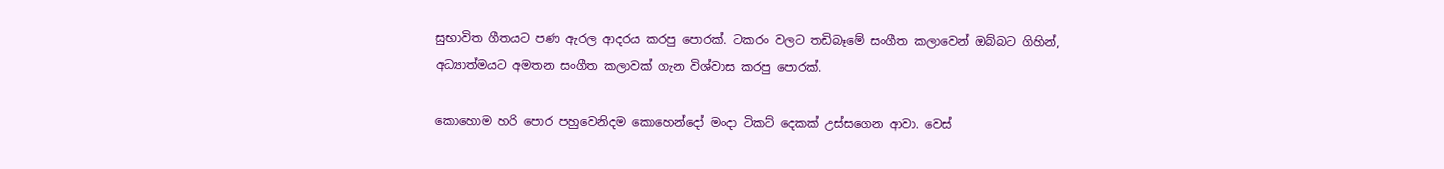සුභාවිත ගීතයට පණ ඇරල ආදරය කරපු පොරක්. ටකරං වලට තඩිබෑමේ සංගීත කලාවෙන් ඔබ්බට ගිහින්, අධ්‍යාත්මයට අමතන සංගීත කලාවක් ගැන විශ්වාස කරපු පොරක්.

කොහොම හරි පොර පහුවෙනිදම කොහෙන්දෝ මංදා ටිකට් දෙකක් උස්සගෙන ආවා. වෙස්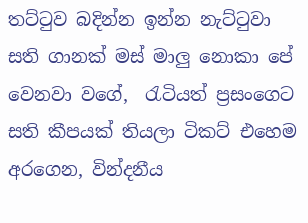තට්‍ටුව බදින්න ඉන්න නැට්‍ටුවා සති ගානක් මස් මාලු නොකා පේ වෙනවා වගේ,  රැටියත් ප්‍රසංගෙට සති කීපයක් තියලා ටිකට් එහෙම අරගෙන, වින්දනීය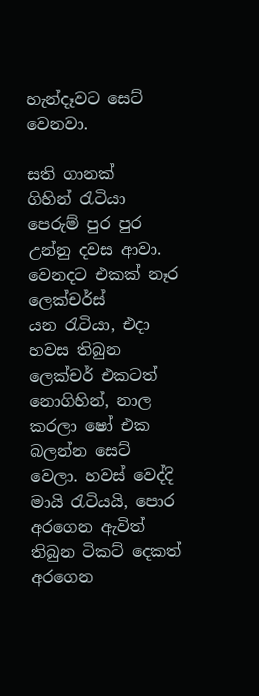හැන්දෑවට සෙට් වෙනවා.

සති ගානක් ගිහින් ‍රැටියා පෙරුම් පුර පුර උන්නු දවස ආවා. වෙනදට එකක් නෑර ලෙක්චර්ස් යන ‍රැටියා, එදා හවස තිබුන ලෙක්චර් එකටත් නොගිහින්, නාල කරලා ෂෝ එක බලන්න සෙට් වෙලා. හවස් වෙද්දි මායි ‍රැටියයි, පොර අරගෙන ඇවිත් තිබුන ටිකට් දෙකත් අරගෙන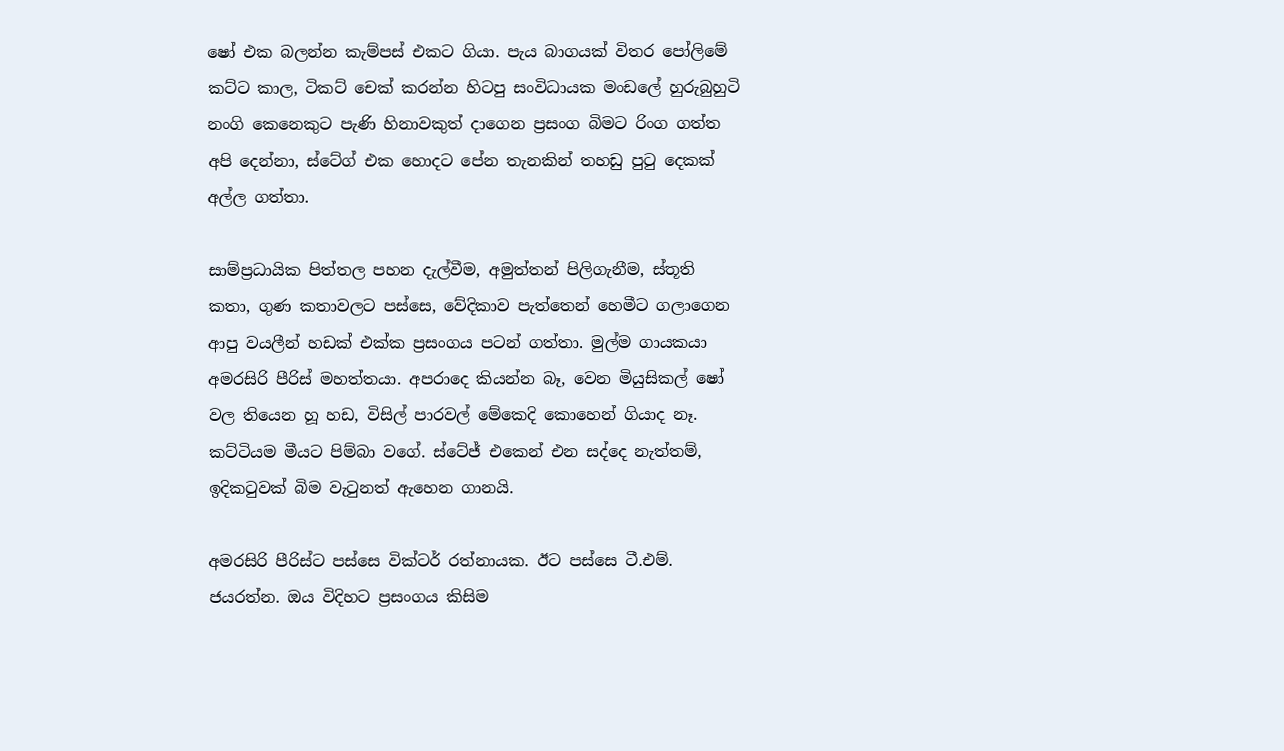ෂෝ එක බලන්න කැම්පස් එකට ගියා. පැය බාගයක් විතර පෝලිමේ කට්ට කාල, ටිකට් චෙක් කරන්න හිටපු සංවිධායක මංඩලේ හුරුබුහුටි නංගි කෙනෙකුට පැණි හිනාවකුත් දාගෙන ප්‍රසංග බිමට රිංග ගත්ත අපි දෙන්නා, ස්ටේග් එක හොදට පේන තැනකින් තහඩු පු‍ටු දෙකක් අල්ල ගත්තා.

සාම්ප්‍රධායික පිත්තල පහන දැල්වීම, අමුත්තන් පිලිගැනීම, ස්තූති කතා, ගුණ කතාවලට පස්සෙ, වේදිකාව පැත්තෙන් හෙමීට ගලාගෙන ආපු වයලීන් හඩක් එක්ක ප්‍රසංගය පටන් ගත්තා. මුල්ම ගායකයා අමරසිරි පීරිස් මහත්තයා. අපරාදෙ කියන්න බෑ, වෙන මියුසිකල් ෂෝ වල තියෙන හූ හඩ, විසිල් පාරවල් මේකෙදි කොහෙන් ගියාද නෑ. කට්ටියම මීයට පිම්බා වගේ. ස්ටේජ් එකෙන් එන සද්දෙ නැත්තම්, ඉදික‍ටුවක් බිම වැ‍ටුනත් ඇහෙන ගානයි.

අමරසිරි පීරිස්ට පස්සෙ වික්ටර් රත්නායක. ඊට පස්සෙ ටී.එම්. ජයරත්න. ඔය විදිහට ප්‍රසංගය කිසිම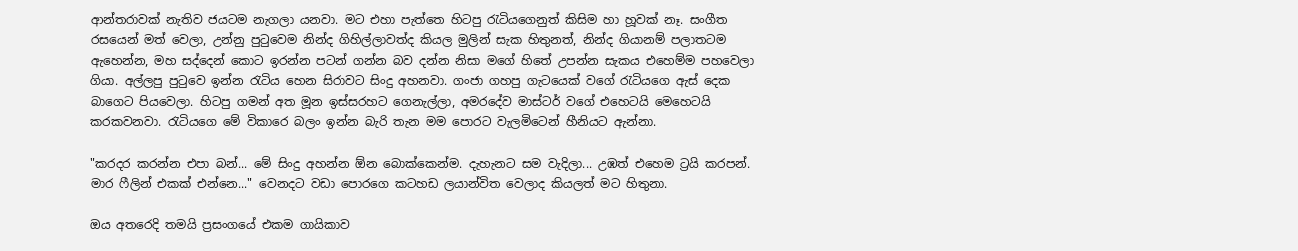ආන්තරාවක් නැතිව ජයටම නැගලා යනවා. මට එහා පැත්තෙ හිටපු ‍රැටියගෙනුත් කිසිම හා හූවක් නෑ. සංගීත රසයෙන් මත් වෙලා, උන්නු පු‍ටුවෙම නින්ද ගිහිල්ලාවත්ද කියල මුලින් සැක හිතුනත්, නින්ද ගියානම් පලාතටම ඇහෙන්න, මහ සද්දෙන් කොට ඉරන්න පටන් ගන්න බව දන්න නිසා මගේ හිතේ උපන්න සැකය එහෙම්ම පහවෙලා ගියා. අල්ලපු පු‍ටුවෙ ඉන්න ‍රැටිය හෙන සිරාවට සිංදු අහනවා. ගංජා ගහපු ගැටයෙක් වගේ ‍රැටියගෙ ඇස් දෙක බාගෙට පියවෙලා. හිටපු ගමන් අත මූන ඉස්සරහට ගෙනැල්ලා, අමරදේව මාස්ටර් වගේ එහෙටයි මෙහෙටයි කරකවනවා. රැටියගෙ මේ විකාරෙ බලං ඉන්න බැරි තැන මම පොරට වැලමිටෙන් හීනියට ඇන්නා.

"කරදර කරන්න එපා බන්... මේ සිංදු අහන්න ඕන බොක්කෙන්ම. දැහැනට සම වැදිලා... උඹත් එහෙම ට්‍රයි කරපන්. මාර ෆීලින් එකක් එන්නෙ..." වෙනදට වඩා පොරගෙ කටහඩ ලයාන්විත වෙලාද කියලත් මට හිතුනා.

ඔය අතරෙදි තමයි ප්‍රසංගයේ එකම ගායිකාව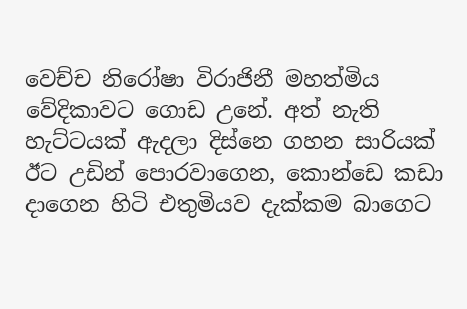වෙච්ච නිරෝෂා විරාජිනී මහත්මිය වේදිකාවට ගොඩ උනේ. අත් නැති හැට්ටයක් ඇදලා දිස්නෙ ගහන සාරියක් ඊට උඩින් පොරවාගෙන, කොන්ඩෙ කඩා දාගෙන හිටි එතුමියව දැක්කම බාගෙට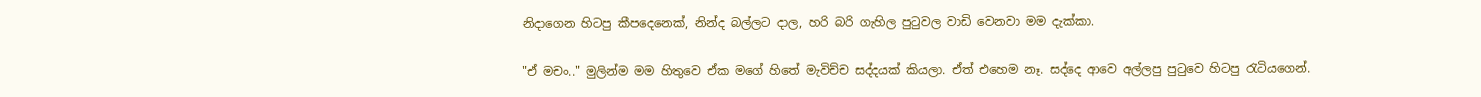නිදාගෙන හිටපු කීපදෙනෙක්, නින්ද බල්ලට දාල, හරි බරි ගැහිල පු‍ටුවල වාඩි වෙනවා මම දැක්කා.

"ඒ මචං.." මුලින්ම මම හිතුවෙ ඒක මගේ හිතේ මැවිච්ච සද්දයක් කියලා. ඒත් එහෙම නෑ. සද්දෙ ආවෙ අල්ලපු පු‍ටුවෙ හිටපු ‍රැටියගෙන්.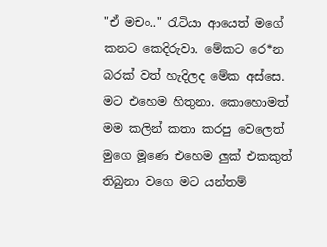"ඒ මචං.." රැටියා ආයෙත් මගේ කනට කෙදිරුවා. මේකට රෙ*න බරක් වත් හැදිලද මේක අස්සෙ. මට එහෙම හිතුනා. කොහොමත් මම කලින් කතා කරපු වෙලෙත් මුගෙ මූණෙ එහෙම ලුක් එකකුත් තිබුනා වගෙ මට යන්තම්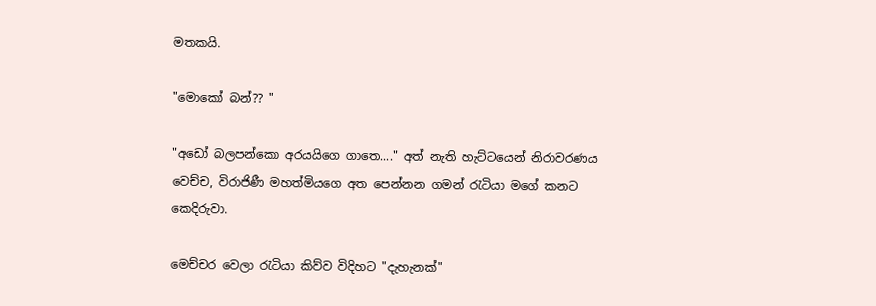මතකයි.

"මොකෝ බන්?? "

"අඩෝ බලපන්කො අරයයිගෙ ගාතෙ...." අත් නැති හැට්ටයෙන් නිරාවරණය වෙච්ච, විරාජිණී මහත්මියගෙ අත පෙන්නන ගමන් ‍රැටියා මගේ කනට කෙදිරුවා.

මෙච්චර වෙලා ‍රැටියා කිව්ව විදිහට "දැහැනක්"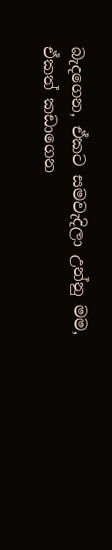බැදගෙන, ඒකට සමවැදිලා උන්නු මම, ඒකත් කඩාගෙන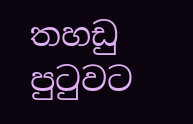තහඩු පු‍ටුවට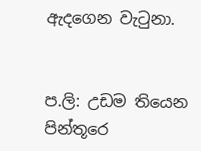ඇදගෙන වැ‍ටුනා.


ප.ලි: උඩම තියෙන පින්තූරෙ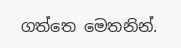ගත්තෙ මෙතනින්.